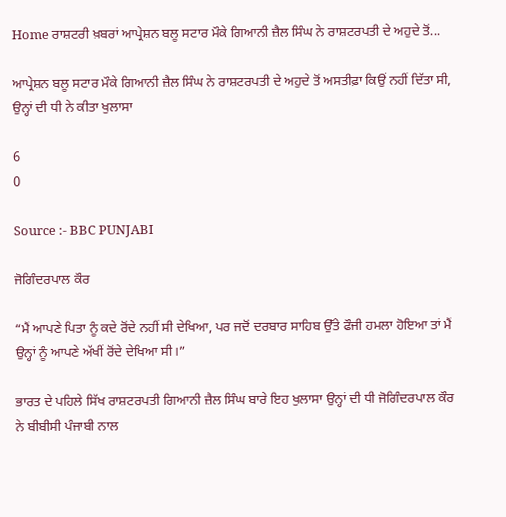Home ਰਾਸ਼ਟਰੀ ਖ਼ਬਰਾਂ ਆਪ੍ਰੇਸ਼ਨ ਬਲੂ ਸਟਾਰ ਮੌਕੇ ਗਿਆਨੀ ਜ਼ੈਲ ਸਿੰਘ ਨੇ ਰਾਸ਼ਟਰਪਤੀ ਦੇ ਅਹੁਦੇ ਤੋਂ...

ਆਪ੍ਰੇਸ਼ਨ ਬਲੂ ਸਟਾਰ ਮੌਕੇ ਗਿਆਨੀ ਜ਼ੈਲ ਸਿੰਘ ਨੇ ਰਾਸ਼ਟਰਪਤੀ ਦੇ ਅਹੁਦੇ ਤੋਂ ਅਸਤੀਫ਼ਾ ਕਿਉਂ ਨਹੀਂ ਦਿੱਤਾ ਸੀ, ਉਨ੍ਹਾਂ ਦੀ ਧੀ ਨੇ ਕੀਤਾ ਖੁਲਾਸਾ

6
0

Source :- BBC PUNJABI

ਜੋਗਿੰਦਰਪਾਲ ਕੌਰ

“ਮੈਂ ਆਪਣੇ ਪਿਤਾ ਨੂੰ ਕਦੇ ਰੋਂਦੇ ਨਹੀਂ ਸੀ ਦੇਖਿਆ, ਪਰ ਜਦੋਂ ਦਰਬਾਰ ਸਾਹਿਬ ਉੱਤੇ ਫੌਜੀ ਹਮਲਾ ਹੋਇਆ ਤਾਂ ਮੈਂ ਉਨ੍ਹਾਂ ਨੂੰ ਆਪਣੇ ਅੱਖੀਂ ਰੋਂਦੇ ਦੇਖਿਆ ਸੀ।”

ਭਾਰਤ ਦੇ ਪਹਿਲੇ ਸਿੱਖ ਰਾਸ਼ਟਰਪਤੀ ਗਿਆਨੀ ਜ਼ੈਲ ਸਿੰਘ ਬਾਰੇ ਇਹ ਖੁਲਾਸਾ ਉਨ੍ਹਾਂ ਦੀ ਧੀ ਜੋਗਿੰਦਰਪਾਲ ਕੌਰ ਨੇ ਬੀਬੀਸੀ ਪੰਜਾਬੀ ਨਾਲ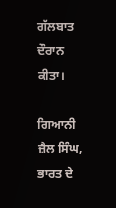ਗੱਲਬਾਤ ਦੌਰਾਨ ਕੀਤਾ।

ਗਿਆਨੀ ਜ਼ੈਲ ਸਿੰਘ, ਭਾਰਤ ਦੇ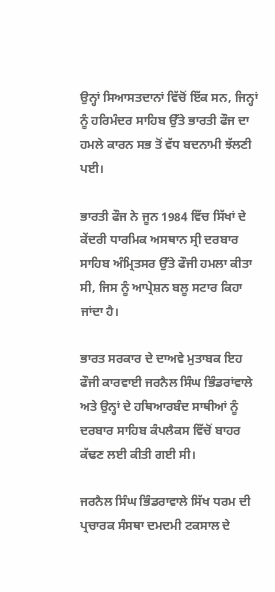ਉਨ੍ਹਾਂ ਸਿਆਸਤਦਾਨਾਂ ਵਿੱਚੋਂ ਇੱਕ ਸਨ, ਜਿਨ੍ਹਾਂ ਨੂੰ ਹਰਿਮੰਦਰ ਸਾਹਿਬ ਉੱਤੇ ਭਾਰਤੀ ਫੌਜ ਦਾ ਹਮਲੇ ਕਾਰਨ ਸਭ ਤੋਂ ਵੱਧ ਬਦਨਾਮੀ ਝੱਲਣੀ ਪਈ।

ਭਾਰਤੀ ਫੌਜ ਨੇ ਜੂਨ 1984 ਵਿੱਚ ਸਿੱਖਾਂ ਦੇ ਕੇਂਦਰੀ ਧਾਰਮਿਕ ਅਸਥਾਨ ਸ੍ਰੀ ਦਰਬਾਰ ਸਾਹਿਬ ਅੰਮ੍ਰਿਤਸਰ ਉੱਤੇ ਫੌਜੀ ਹਮਲਾ ਕੀਤਾ ਸੀ, ਜਿਸ ਨੂੰ ਆਪ੍ਰੇਸ਼ਨ ਬਲੂ ਸਟਾਰ ਕਿਹਾ ਜਾਂਦਾ ਹੈ।

ਭਾਰਤ ਸਰਕਾਰ ਦੇ ਦਾਅਵੇ ਮੁਤਾਬਕ ਇਹ ਫੌਜੀ ਕਾਰਵਾਈ ਜਰਨੈਲ ਸਿੰਘ ਭਿੰਡਰਾਂਵਾਲੇ ਅਤੇ ਉਨ੍ਹਾਂ ਦੇ ਹਥਿਆਰਬੰਦ ਸਾਥੀਆਂ ਨੂੰ ਦਰਬਾਰ ਸਾਹਿਬ ਕੰਪਲੈਕਸ ਵਿੱਚੋਂ ਬਾਹਰ ਕੱਢਣ ਲਈ ਕੀਤੀ ਗਈ ਸੀ।

ਜਰਨੈਲ ਸਿੰਘ ਭਿੰਡਰਾਵਾਲੇ ਸਿੱਖ ਧਰਮ ਦੀ ਪ੍ਰਚਾਰਕ ਸੰਸਥਾ ਦਮਦਮੀ ਟਕਸਾਲ ਦੇ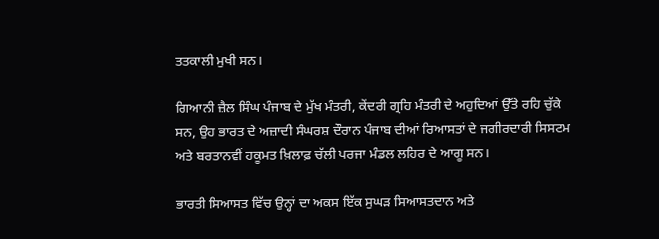ਤਤਕਾਲੀ ਮੁਖੀ ਸਨ।

ਗਿਆਨੀ ਜ਼ੈਲ ਸਿੰਘ ਪੰਜਾਬ ਦੇ ਮੁੱਖ ਮੰਤਰੀ, ਕੇਂਦਰੀ ਗ੍ਰਹਿ ਮੰਤਰੀ ਦੇ ਅਹੁਦਿਆਂ ਉੱਤੇ ਰਹਿ ਚੁੱਕੇ ਸਨ, ਉਹ ਭਾਰਤ ਦੇ ਅਜ਼ਾਦੀ ਸੰਘਰਸ਼ ਦੌਰਾਨ ਪੰਜਾਬ ਦੀਆਂ ਰਿਆਸਤਾਂ ਦੇ ਜਗੀਰਦਾਰੀ ਸਿਸਟਮ ਅਤੇ ਬਰਤਾਨਵੀਂ ਹਕੂਮਤ ਖ਼ਿਲਾਫ਼ ਚੱਲੀ ਪਰਜਾ ਮੰਡਲ ਲਹਿਰ ਦੇ ਆਗੂ ਸਨ।

ਭਾਰਤੀ ਸਿਆਸਤ ਵਿੱਚ ਉਨ੍ਹਾਂ ਦਾ ਅਕਸ ਇੱਕ ਸੁਘੜ ਸਿਆਸਤਦਾਨ ਅਤੇ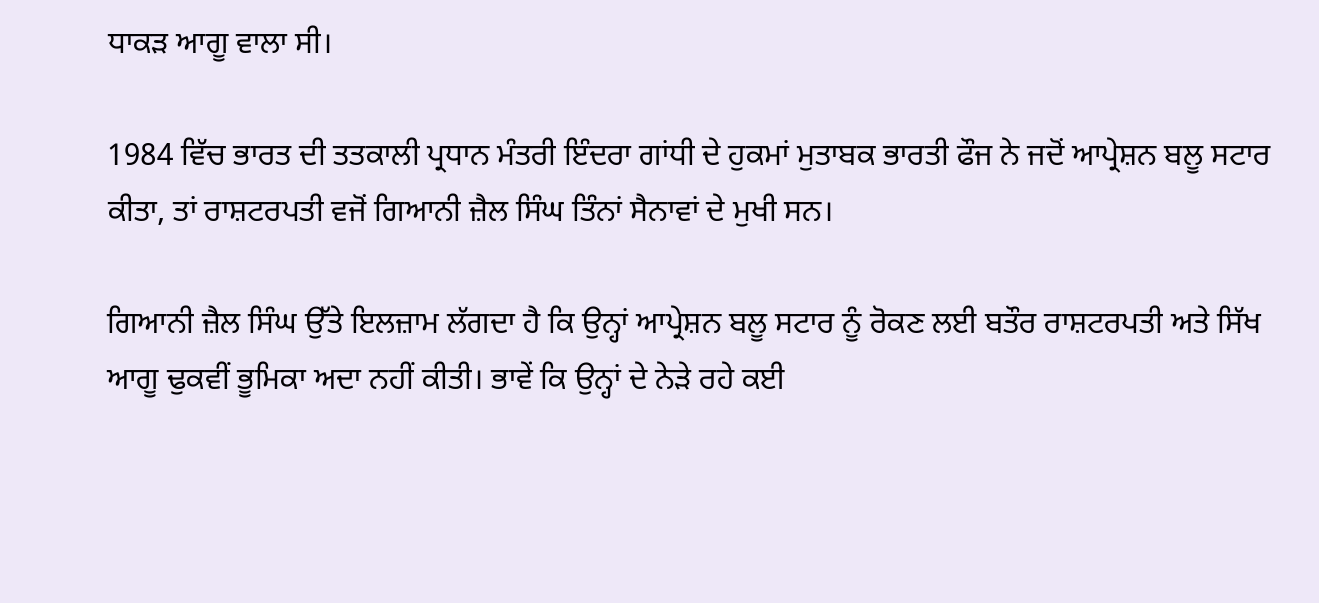ਧਾਕੜ ਆਗੂ ਵਾਲਾ ਸੀ।

1984 ਵਿੱਚ ਭਾਰਤ ਦੀ ਤਤਕਾਲੀ ਪ੍ਰਧਾਨ ਮੰਤਰੀ ਇੰਦਰਾ ਗਾਂਧੀ ਦੇ ਹੁਕਮਾਂ ਮੁਤਾਬਕ ਭਾਰਤੀ ਫੌਜ ਨੇ ਜਦੋਂ ਆਪ੍ਰੇਸ਼ਨ ਬਲੂ ਸਟਾਰ ਕੀਤਾ, ਤਾਂ ਰਾਸ਼ਟਰਪਤੀ ਵਜੋਂ ਗਿਆਨੀ ਜ਼ੈਲ ਸਿੰਘ ਤਿੰਨਾਂ ਸੈਨਾਵਾਂ ਦੇ ਮੁਖੀ ਸਨ।

ਗਿਆਨੀ ਜ਼ੈਲ ਸਿੰਘ ਉੱਤੇ ਇਲਜ਼ਾਮ ਲੱਗਦਾ ਹੈ ਕਿ ਉਨ੍ਹਾਂ ਆਪ੍ਰੇਸ਼ਨ ਬਲੂ ਸਟਾਰ ਨੂੰ ਰੋਕਣ ਲਈ ਬਤੌਰ ਰਾਸ਼ਟਰਪਤੀ ਅਤੇ ਸਿੱਖ ਆਗੂ ਢੁਕਵੀਂ ਭੂਮਿਕਾ ਅਦਾ ਨਹੀਂ ਕੀਤੀ। ਭਾਵੇਂ ਕਿ ਉਨ੍ਹਾਂ ਦੇ ਨੇੜੇ ਰਹੇ ਕਈ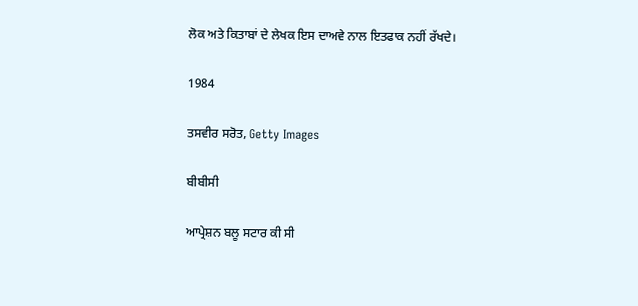ਲੋਕ ਅਤੇ ਕਿਤਾਬਾਂ ਦੇ ਲੇਖਕ ਇਸ ਦਾਅਵੇ ਨਾਲ ਇਤਫਾਕ ਨਹੀਂ ਰੱਖਦੇ।

1984

ਤਸਵੀਰ ਸਰੋਤ, Getty Images

ਬੀਬੀਸੀ

ਆਪ੍ਰੇਸ਼ਨ ਬਲੂ ਸਟਾਰ ਕੀ ਸੀ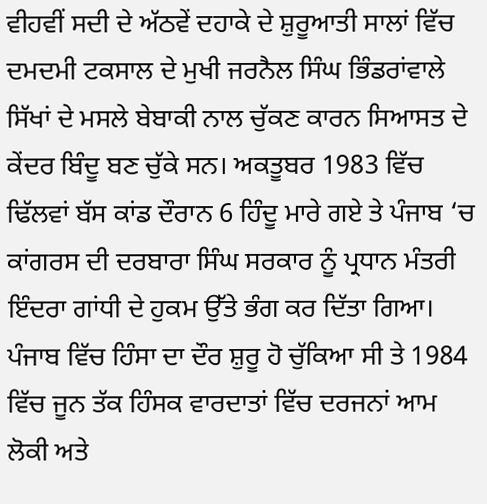ਵੀਹਵੀਂ ਸਦੀ ਦੇ ਅੱਠਵੇਂ ਦਹਾਕੇ ਦੇ ਸ਼ੁਰੂਆਤੀ ਸਾਲਾਂ ਵਿੱਚ ਦਮਦਮੀ ਟਕਸਾਲ ਦੇ ਮੁਖੀ ਜਰਨੈਲ ਸਿੰਘ ਭਿੰਡਰਾਂਵਾਲੇ ਸਿੱਖਾਂ ਦੇ ਮਸਲੇ ਬੇਬਾਕੀ ਨਾਲ ਚੁੱਕਣ ਕਾਰਨ ਸਿਆਸਤ ਦੇ ਕੇਂਦਰ ਬਿੰਦੂ ਬਣ ਚੁੱਕੇ ਸਨ। ਅਕਤੂਬਰ 1983 ਵਿੱਚ ਢਿੱਲਵਾਂ ਬੱਸ ਕਾਂਡ ਦੌਰਾਨ 6 ਹਿੰਦੂ ਮਾਰੇ ਗਏ ਤੇ ਪੰਜਾਬ ‘ਚ ਕਾਂਗਰਸ ਦੀ ਦਰਬਾਰਾ ਸਿੰਘ ਸਰਕਾਰ ਨੂੰ ਪ੍ਰਧਾਨ ਮੰਤਰੀ ਇੰਦਰਾ ਗਾਂਧੀ ਦੇ ਹੁਕਮ ਉੱਤੇ ਭੰਗ ਕਰ ਦਿੱਤਾ ਗਿਆ। ਪੰਜਾਬ ਵਿੱਚ ਹਿੰਸਾ ਦਾ ਦੌਰ ਸ਼ੁਰੂ ਹੋ ਚੁੱਕਿਆ ਸੀ ਤੇ 1984 ਵਿੱਚ ਜੂਨ ਤੱਕ ਹਿੰਸਕ ਵਾਰਦਾਤਾਂ ਵਿੱਚ ਦਰਜਨਾਂ ਆਮ ਲੋਕੀ ਅਤੇ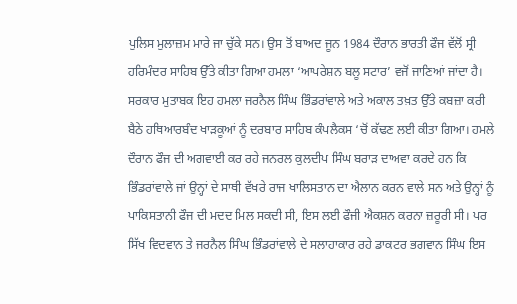ਪੁਲਿਸ ਮੁਲਾਜ਼ਮ ਮਾਰੇ ਜਾ ਚੁੱਕੇ ਸਨ। ਉਸ ਤੋਂ ਬਾਅਦ ਜੂਨ 1984 ਦੌਰਾਨ ਭਾਰਤੀ ਫੌਜ ਵੱਲੋਂ ਸ੍ਰੀ ਹਰਿਮੰਦਰ ਸਾਹਿਬ ਉੱਤੇ ਕੀਤਾ ਗਿਆ ਹਮਲਾ ‘ਆਪਰੇਸ਼ਨ ਬਲੂ ਸਟਾਰ’ ਵਜੋਂ ਜਾਣਿਆਂ ਜਾਂਦਾ ਹੈ। ਸਰਕਾਰ ਮੁਤਾਬਕ ਇਹ ਹਮਲਾ ਜਰਨੈਲ ਸਿੰਘ ਭਿੰਡਰਾਂਵਾਲੇ ਅਤੇ ਅਕਾਲ ਤਖ਼ਤ ਉੱਤੇ ਕਬਜ਼ਾ ਕਰੀ ਬੈਠੇ ਹਥਿਆਰਬੰਦ ਖਾੜਕੂਆਂ ਨੂੰ ਦਰਬਾਰ ਸਾਹਿਬ ਕੰਪਲੈਕਸ ‘ਚੋਂ ਕੱਢਣ ਲਈ ਕੀਤਾ ਗਿਆ। ਹਮਲੇ ਦੌਰਾਨ ਫੌਜ ਦੀ ਅਗਵਾਈ ਕਰ ਰਹੇ ਜਨਰਲ ਕੁਲਦੀਪ ਸਿੰਘ ਬਰਾੜ ਦਾਅਵਾ ਕਰਦੇ ਹਨ ਕਿ ਭਿੰਡਰਾਂਵਾਲੇ ਜਾਂ ਉਨ੍ਹਾਂ ਦੇ ਸਾਥੀ ਵੱਖਰੇ ਰਾਜ ਖਾਲਿਸਤਾਨ ਦਾ ਐਲਾਨ ਕਰਨ ਵਾਲੇ ਸਨ ਅਤੇ ਉਨ੍ਹਾਂ ਨੂੰ ਪਾਕਿਸਤਾਨੀ ਫੌਜ ਦੀ ਮਦਦ ਮਿਲ ਸਕਦੀ ਸੀ, ਇਸ ਲਈ ਫੌਜੀ ਐਕਸ਼ਨ ਕਰਨਾ ਜ਼ਰੂਰੀ ਸੀ। ਪਰ ਸਿੱਖ ਵਿਦਵਾਨ ਤੇ ਜਰਨੈਲ ਸਿੰਘ ਭਿੰਡਰਾਂਵਾਲੇ ਦੇ ਸਲਾਹਾਕਾਰ ਰਹੇ ਡਾਕਟਰ ਭਗਵਾਨ ਸਿੰਘ ਇਸ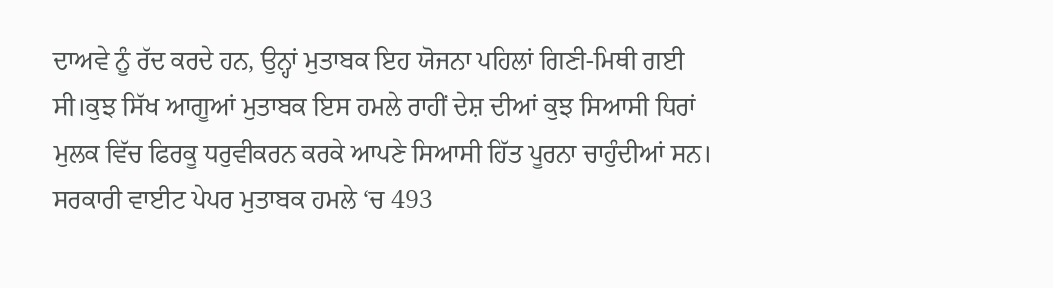ਦਾਅਵੇ ਨੂੰ ਰੱਦ ਕਰਦੇ ਹਨ, ਉਨ੍ਹਾਂ ਮੁਤਾਬਕ ਇਹ ਯੋਜਨਾ ਪਹਿਲਾਂ ਗਿਣੀ-ਮਿਥੀ ਗਈ ਸੀ।ਕੁਝ ਸਿੱਖ ਆਗੂਆਂ ਮੁਤਾਬਕ ਇਸ ਹਮਲੇ ਰਾਹੀਂ ਦੇਸ਼ ਦੀਆਂ ਕੁਝ ਸਿਆਸੀ ਧਿਰਾਂ ਮੁਲਕ ਵਿੱਚ ਫਿਰਕੂ ਧਰੁਵੀਕਰਨ ਕਰਕੇ ਆਪਣੇ ਸਿਆਸੀ ਹਿੱਤ ਪੂਰਨਾ ਚਾਹੁੰਦੀਆਂ ਸਨ। ਸਰਕਾਰੀ ਵਾਈਟ ਪੇਪਰ ਮੁਤਾਬਕ ਹਮਲੇ ‘ਚ 493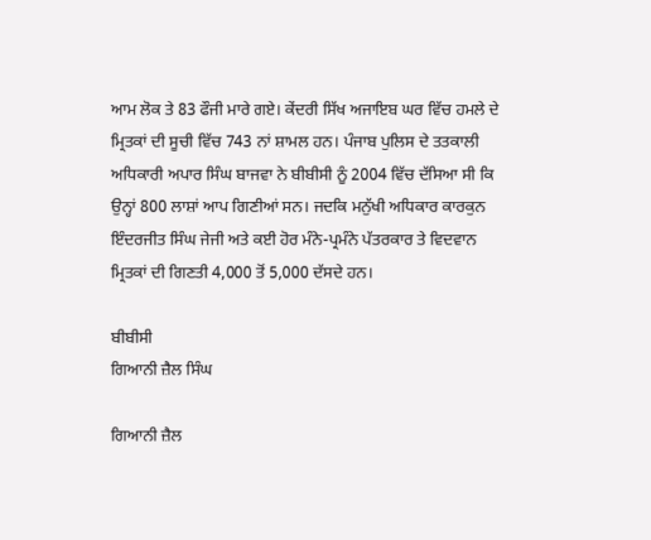ਆਮ ਲੋਕ ਤੇ 83 ਫੌਜੀ ਮਾਰੇ ਗਏ। ਕੇਂਦਰੀ ਸਿੱਖ ਅਜਾਇਬ ਘਰ ਵਿੱਚ ਹਮਲੇ ਦੇ ਮ੍ਰਿਤਕਾਂ ਦੀ ਸੂਚੀ ਵਿੱਚ 743 ਨਾਂ ਸ਼ਾਮਲ ਹਨ। ਪੰਜਾਬ ਪੁਲਿਸ ਦੇ ਤਤਕਾਲੀ ਅਧਿਕਾਰੀ ਅਪਾਰ ਸਿੰਘ ਬਾਜਵਾ ਨੇ ਬੀਬੀਸੀ ਨੂੰ 2004 ਵਿੱਚ ਦੱਸਿਆ ਸੀ ਕਿ ਉਨ੍ਹਾਂ 800 ਲਾਸ਼ਾਂ ਆਪ ਗਿਣੀਆਂ ਸਨ। ਜਦਕਿ ਮਨੁੱਖੀ ਅਧਿਕਾਰ ਕਾਰਕੁਨ ਇੰਦਰਜੀਤ ਸਿੰਘ ਜੇਜੀ ਅਤੇ ਕਈ ਹੋਰ ਮੰਨੇ-ਪ੍ਰਮੰਨੇ ਪੱਤਰਕਾਰ ਤੇ ਵਿਦਵਾਨ ਮ੍ਰਿਤਕਾਂ ਦੀ ਗਿਣਤੀ 4,000 ਤੋਂ 5,000 ਦੱਸਦੇ ਹਨ।

ਬੀਬੀਸੀ
ਗਿਆਨੀ ਜ਼ੈਲ ਸਿੰਘ

ਗਿਆਨੀ ਜ਼ੈਲ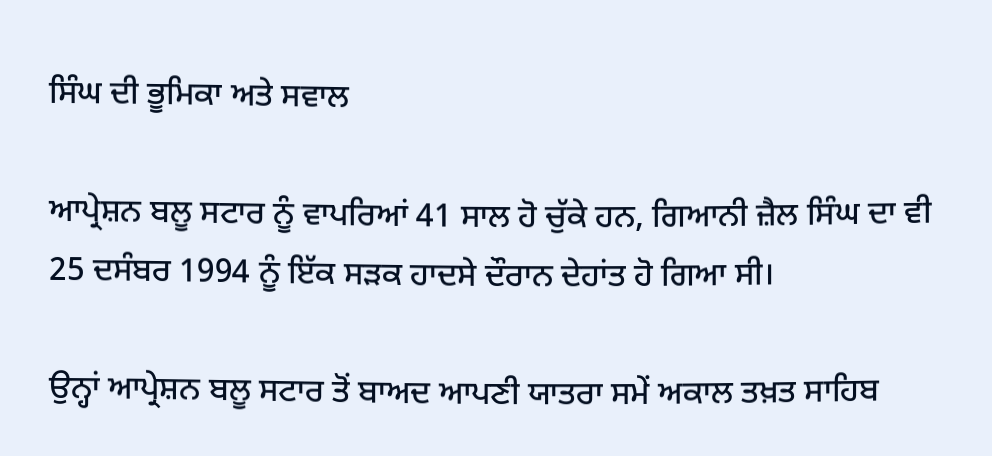ਸਿੰਘ ਦੀ ਭੂਮਿਕਾ ਅਤੇ ਸਵਾਲ

ਆਪ੍ਰੇਸ਼ਨ ਬਲੂ ਸਟਾਰ ਨੂੰ ਵਾਪਰਿਆਂ 41 ਸਾਲ ਹੋ ਚੁੱਕੇ ਹਨ, ਗਿਆਨੀ ਜ਼ੈਲ ਸਿੰਘ ਦਾ ਵੀ 25 ਦਸੰਬਰ 1994 ਨੂੰ ਇੱਕ ਸੜਕ ਹਾਦਸੇ ਦੌਰਾਨ ਦੇਹਾਂਤ ਹੋ ਗਿਆ ਸੀ।

ਉਨ੍ਹਾਂ ਆਪ੍ਰੇਸ਼ਨ ਬਲੂ ਸਟਾਰ ਤੋਂ ਬਾਅਦ ਆਪਣੀ ਯਾਤਰਾ ਸਮੇਂ ਅਕਾਲ ਤਖ਼ਤ ਸਾਹਿਬ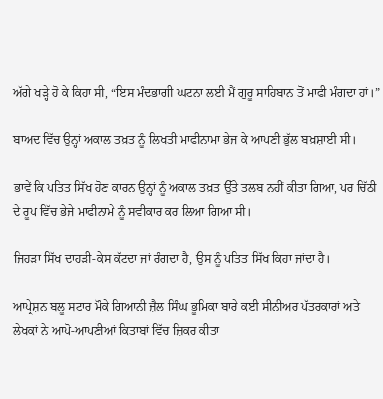ਅੱਗੇ ਖੜ੍ਹੇ ਹੋ ਕੇ ਕਿਹਾ ਸੀ, “ਇਸ ਮੰਦਭਾਗੀ ਘਟਨਾ ਲਈ ਮੈਂ ਗੁਰੂ ਸਾਹਿਬਾਨ ਤੋਂ ਮਾਫੀ ਮੰਗਦਾ ਹਾਂ।”

ਬਾਅਦ ਵਿੱਚ ਉਨ੍ਹਾਂ ਅਕਾਲ ਤਖ਼ਤ ਨੂੰ ਲਿਖਤੀ ਮਾਫੀਨਾਮਾ ਭੇਜ ਕੇ ਆਪਣੀ ਭੁੱਲ ਬਖ਼ਸ਼ਾਈ ਸੀ।

ਭਾਵੇਂ ਕਿ ਪਤਿਤ ਸਿੱਖ ਹੋਣ ਕਾਰਨ ਉਨ੍ਹਾਂ ਨੂੰ ਅਕਾਲ ਤਖ਼ਤ ਉੱਤੇ ਤਲਬ ਨਹੀਂ ਕੀਤਾ ਗਿਆ, ਪਰ ਚਿੱਠੀ ਦੇ ਰੂਪ ਵਿੱਚ ਭੇਜੇ ਮਾਫੀਨਾਮੇ ਨੂੰ ਸਵੀਕਾਰ ਕਰ ਲਿਆ ਗਿਆ ਸੀ।

ਜਿਹੜਾ ਸਿੱਖ ਦਾਹੜੀ-ਕੇਸ ਕੱਟਦਾ ਜਾਂ ਰੰਗਦਾ ਹੈ, ਉਸ ਨੂੰ ਪਤਿਤ ਸਿੱਖ ਕਿਹਾ ਜਾਂਦਾ ਹੈ।

ਆਪ੍ਰੇਸ਼ਨ ਬਲੂ ਸਟਾਰ ਮੌਕੇ ਗਿਆਨੀ ਜ਼ੈਲ ਸਿੰਘ ਭੂਮਿਕਾ ਬਾਰੇ ਕਈ ਸੀਨੀਅਰ ਪੱਤਰਕਾਰਾਂ ਅਤੇ ਲੇਖਕਾਂ ਨੇ ਆਪੋ-ਆਪਣੀਆਂ ਕਿਤਾਬਾਂ ਵਿੱਚ ਜ਼ਿਕਰ ਕੀਤਾ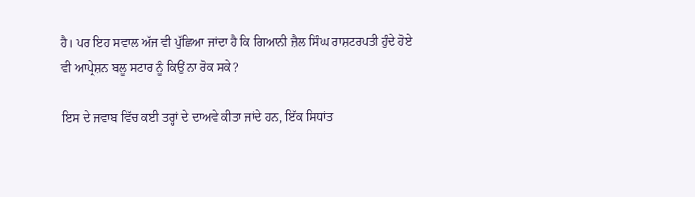ਹੈ। ਪਰ ਇਹ ਸਵਾਲ ਅੱਜ ਵੀ ਪੁੱਛਿਆ ਜਾਂਦਾ ਹੈ ਕਿ ਗਿਆਨੀ ਜ਼ੈਲ ਸਿੰਘ ਰਾਸ਼ਟਰਪਤੀ ਹੁੰਦੇ ਹੋਏ ਵੀ ਆਪ੍ਰੇਸ਼ਨ ਬਲੂ ਸਟਾਰ ਨੂੰ ਕਿਉਂ ਨਾ ਰੋਕ ਸਕੇ?

ਇਸ ਦੇ ਜਵਾਬ ਵਿੱਚ ਕਈ ਤਰ੍ਹਾਂ ਦੇ ਦਾਅਵੇ ਕੀਤਾ ਜਾਂਦੇ ਹਨ, ਇੱਕ ਸਿਧਾਂਤ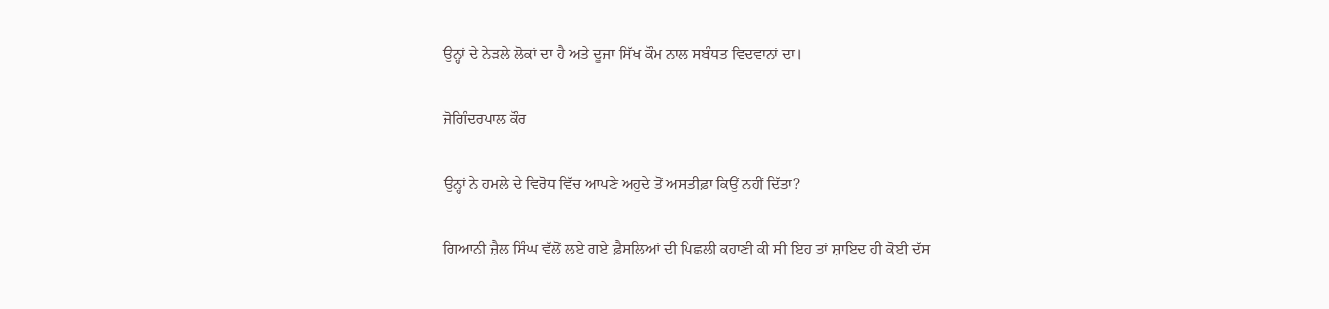ਉਨ੍ਹਾਂ ਦੇ ਨੇੜਲੇ ਲੋਕਾਂ ਦਾ ਹੈ ਅਤੇ ਦੂਜਾ ਸਿੱਖ ਕੌਮ ਨਾਲ ਸਬੰਧਤ ਵਿਦਵਾਨਾਂ ਦਾ।

ਜੋਗਿੰਦਰਪਾਲ ਕੌਰ

ਉਨ੍ਹਾਂ ਨੇ ਹਮਲੇ ਦੇ ਵਿਰੋਧ ਵਿੱਚ ਆਪਣੇ ਅਹੁਦੇ ਤੋਂ ਅਸਤੀਫ਼ਾ ਕਿਉਂ ਨਹੀਂ ਦਿੱਤਾ?

ਗਿਆਨੀ ਜ਼ੈਲ ਸਿੰਘ ਵੱਲੋਂ ਲਏ ਗਏ ਫ਼ੈਸਲਿਆਂ ਦੀ ਪਿਛਲੀ ਕਹਾਣੀ ਕੀ ਸੀ ਇਹ ਤਾਂ ਸ਼ਾਇਦ ਹੀ ਕੋਈ ਦੱਸ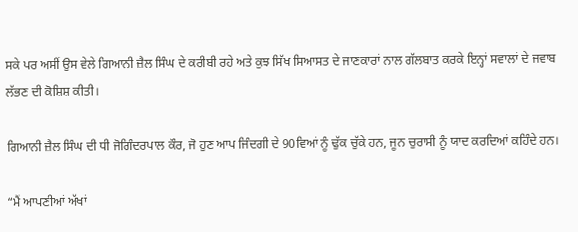ਸਕੇ ਪਰ ਅਸੀਂ ਉਸ ਵੇਲੇ ਗਿਆਨੀ ਜ਼ੈਲ ਸਿੰਘ ਦੇ ਕਰੀਬੀ ਰਹੇ ਅਤੇ ਕੁਝ ਸਿੱਖ ਸਿਆਸਤ ਦੇ ਜਾਣਕਾਰਾਂ ਨਾਲ ਗੱਲਬਾਤ ਕਰਕੇ ਇਨ੍ਹਾਂ ਸਵਾਲਾਂ ਦੇ ਜਵਾਬ ਲੱਭਣ ਦੀ ਕੋਸ਼ਿਸ਼ ਕੀਤੀ।

ਗਿਆਨੀ ਜ਼ੈਲ ਸਿੰਘ ਦੀ ਧੀ ਜੋਗਿੰਦਰਪਾਲ ਕੌਰ, ਜੋ ਹੁਣ ਆਪ ਜਿੰਦਗੀ ਦੇ 90ਵਿਆਂ ਨੂੰ ਢੁੱਕ ਚੁੱਕੇ ਹਨ, ਜੂਨ ਚੁਰਾਸੀ ਨੂੰ ਯਾਦ ਕਰਦਿਆਂ ਕਹਿੰਦੇ ਹਨ।

“ਮੈਂ ਆਪਣੀਆਂ ਅੱਖਾਂ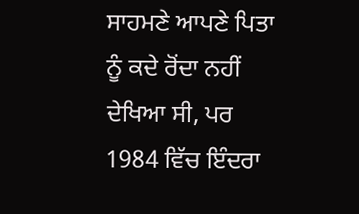ਸਾਹਮਣੇ ਆਪਣੇ ਪਿਤਾ ਨੂੰ ਕਦੇ ਰੋਂਦਾ ਨਹੀਂ ਦੇਖਿਆ ਸੀ, ਪਰ 1984 ਵਿੱਚ ਇੰਦਰਾ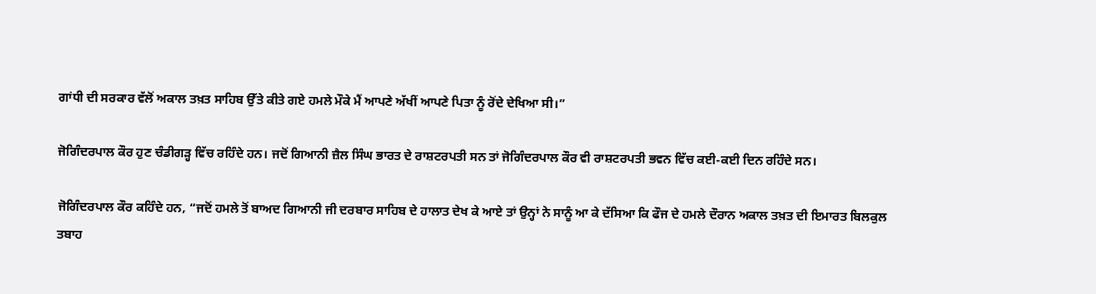ਗਾਂਧੀ ਦੀ ਸਰਕਾਰ ਵੱਲੋਂ ਅਕਾਲ ਤਖ਼ਤ ਸਾਹਿਬ ਉੱਤੇ ਕੀਤੇ ਗਏ ਹਮਲੇ ਮੌਕੇ ਮੈਂ ਆਪਣੇ ਅੱਖੀਂ ਆਪਣੇ ਪਿਤਾ ਨੂੰ ਰੋਂਦੇ ਦੇਖਿਆ ਸੀ।”

ਜੋਗਿੰਦਰਪਾਲ ਕੌਰ ਹੁਣ ਚੰਡੀਗੜ੍ਹ ਵਿੱਚ ਰਹਿੰਦੇ ਹਨ। ਜਦੋਂ ਗਿਆਨੀ ਜ਼ੈਲ ਸਿੰਘ ਭਾਰਤ ਦੇ ਰਾਸ਼ਟਰਪਤੀ ਸਨ ਤਾਂ ਜੋਗਿੰਦਰਪਾਲ ਕੌਰ ਵੀ ਰਾਸ਼ਟਰਪਤੀ ਭਵਨ ਵਿੱਚ ਕਈ-ਕਈ ਦਿਨ ਰਹਿੰਦੇ ਸਨ।

ਜੋਗਿੰਦਰਪਾਲ ਕੌਰ ਕਹਿੰਦੇ ਹਨ, “ਜਦੋਂ ਹਮਲੇ ਤੋਂ ਬਾਅਦ ਗਿਆਨੀ ਜੀ ਦਰਬਾਰ ਸਾਹਿਬ ਦੇ ਹਾਲਾਤ ਦੇਖ ਕੇ ਆਏ ਤਾਂ ਉਨ੍ਹਾਂ ਨੇ ਸਾਨੂੰ ਆ ਕੇ ਦੱਸਿਆ ਕਿ ਫੌਜ ਦੇ ਹਮਲੇ ਦੌਰਾਨ ਅਕਾਲ ਤਖ਼ਤ ਦੀ ਇਮਾਰਤ ਬਿਲਕੁਲ ਤਬਾਹ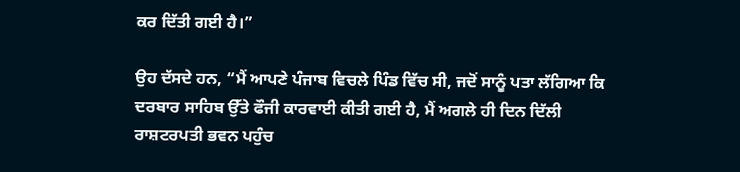ਕਰ ਦਿੱਤੀ ਗਈ ਹੈ।”

ਉਹ ਦੱਸਦੇ ਹਨ, “ਮੈਂ ਆਪਣੇ ਪੰਜਾਬ ਵਿਚਲੇ ਪਿੰਡ ਵਿੱਚ ਸੀ, ਜਦੋਂ ਸਾਨੂੰ ਪਤਾ ਲੱਗਿਆ ਕਿ ਦਰਬਾਰ ਸਾਹਿਬ ਉੱਤੇ ਫੌਜੀ ਕਾਰਵਾਈ ਕੀਤੀ ਗਈ ਹੈ, ਮੈਂ ਅਗਲੇ ਹੀ ਦਿਨ ਦਿੱਲੀ ਰਾਸ਼ਟਰਪਤੀ ਭਵਨ ਪਹੁੰਚ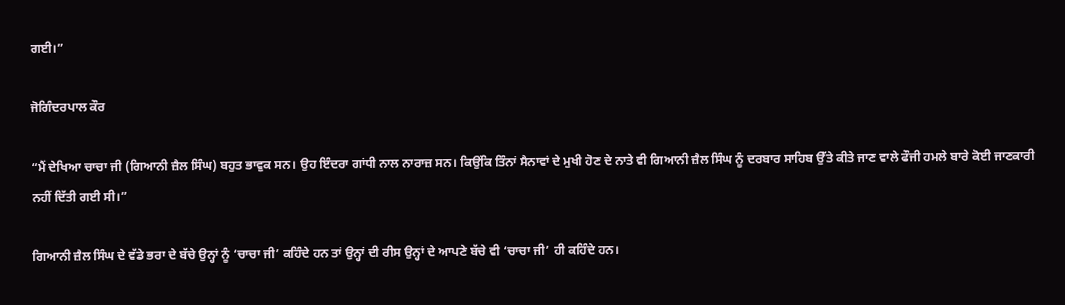ਗਈ।”

ਜੋਗਿੰਦਰਪਾਲ ਕੌਰ

“ਮੈਂ ਦੇਖਿਆ ਚਾਚਾ ਜੀ (ਗਿਆਨੀ ਜ਼ੈਲ ਸਿੰਘ) ਬਹੁਤ ਭਾਵੁਕ ਸਨ। ਉਹ ਇੰਦਰਾ ਗਾਂਧੀ ਨਾਲ ਨਾਰਾਜ਼ ਸਨ। ਕਿਉਂਕਿ ਤਿੰਨਾਂ ਸੈਨਾਵਾਂ ਦੇ ਮੁਖੀ ਹੋਣ ਦੇ ਨਾਤੇ ਵੀ ਗਿਆਨੀ ਜ਼ੈਲ ਸਿੰਘ ਨੂੰ ਦਰਬਾਰ ਸਾਹਿਬ ਉੱਤੇ ਕੀਤੇ ਜਾਣ ਵਾਲੇ ਫੌਜੀ ਹਮਲੇ ਬਾਰੇ ਕੋਈ ਜਾਣਕਾਰੀ ਨਹੀਂ ਦਿੱਤੀ ਗਈ ਸੀ।”

ਗਿਆਨੀ ਜ਼ੈਲ ਸਿੰਘ ਦੇ ਵੱਡੇ ਭਰਾ ਦੇ ਬੱਚੇ ਉਨ੍ਹਾਂ ਨੂੰ ‘ਚਾਚਾ ਜੀ’ ਕਹਿੰਦੇ ਹਨ ਤਾਂ ਉਨ੍ਹਾਂ ਦੀ ਰੀਸ ਉਨ੍ਹਾਂ ਦੇ ਆਪਣੇ ਬੱਚੇ ਵੀ ‘ਚਾਚਾ ਜੀ’ ਹੀ ਕਹਿੰਦੇ ਹਨ।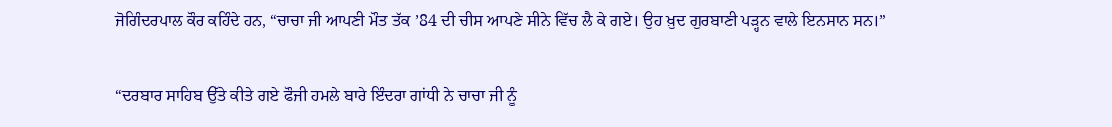ਜੋਗਿੰਦਰਪਾਲ ਕੌਰ ਕਹਿੰਦੇ ਹਨ, “ਚਾਚਾ ਜੀ ਆਪਣੀ ਮੌਤ ਤੱਕ ’84 ਦੀ ਚੀਸ ਆਪਣੇ ਸੀਨੇ ਵਿੱਚ ਲੈ ਕੇ ਗਏ। ਉਹ ਖ਼ੁਦ ਗੁਰਬਾਣੀ ਪੜ੍ਹਨ ਵਾਲੇ ਇਨਸਾਨ ਸਨ।”

“ਦਰਬਾਰ ਸਾਹਿਬ ਉੱਤੇ ਕੀਤੇ ਗਏ ਫੌਜੀ ਹਮਲੇ ਬਾਰੇ ਇੰਦਰਾ ਗਾਂਧੀ ਨੇ ਚਾਚਾ ਜੀ ਨੂੰ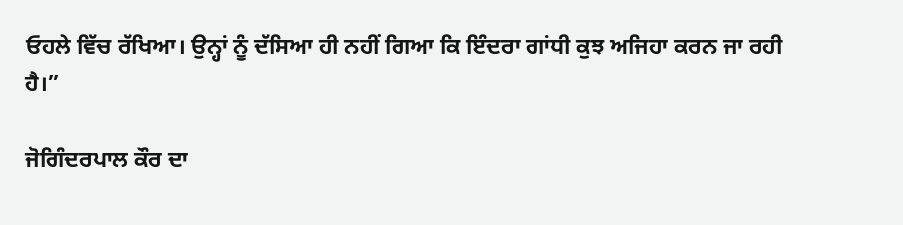ਓਹਲੇ ਵਿੱਚ ਰੱਖਿਆ। ਉਨ੍ਹਾਂ ਨੂੰ ਦੱਸਿਆ ਹੀ ਨਹੀਂ ਗਿਆ ਕਿ ਇੰਦਰਾ ਗਾਂਧੀ ਕੁਝ ਅਜਿਹਾ ਕਰਨ ਜਾ ਰਹੀ ਹੈ।”

ਜੋਗਿੰਦਰਪਾਲ ਕੌਰ ਦਾ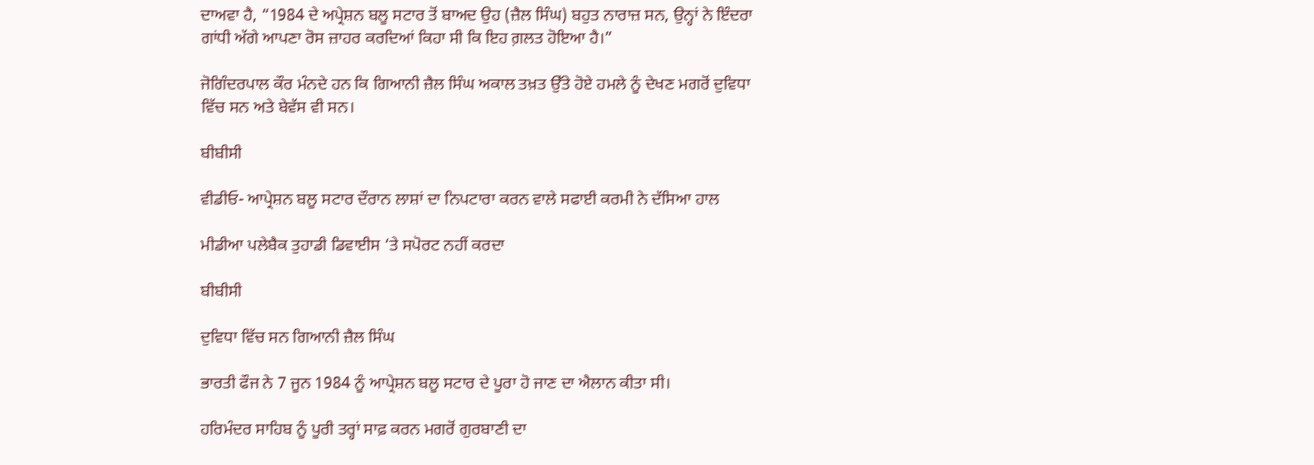ਦਾਅਵਾ ਹੈ, “1984 ਦੇ ਅਪ੍ਰੇਸ਼ਨ ਬਲੂ ਸਟਾਰ ਤੋਂ ਬਾਅਦ ਉਹ (ਜ਼ੈਲ ਸਿੰਘ) ਬਹੁਤ ਨਾਰਾਜ਼ ਸਨ, ਉਨ੍ਹਾਂ ਨੇ ਇੰਦਰਾ ਗਾਂਧੀ ਅੱਗੇ ਆਪਣਾ ਰੋਸ ਜ਼ਾਹਰ ਕਰਦਿਆਂ ਕਿਹਾ ਸੀ ਕਿ ਇਹ ਗ਼ਲਤ ਹੋਇਆ ਹੈ।”

ਜੋਗਿੰਦਰਪਾਲ ਕੌਰ ਮੰਨਦੇ ਹਨ ਕਿ ਗਿਆਨੀ ਜ਼ੈਲ ਸਿੰਘ ਅਕਾਲ ਤਖ਼ਤ ਉੱਤੇ ਹੋਏ ਹਮਲੇ ਨੂੰ ਦੇਖਣ ਮਗਰੋਂ ਦੁਵਿਧਾ ਵਿੱਚ ਸਨ ਅਤੇ ਬੇਵੱਸ ਵੀ ਸਨ।

ਬੀਬੀਸੀ

ਵੀਡੀਓ- ਆਪ੍ਰੇਸ਼ਨ ਬਲੂ ਸਟਾਰ ਦੌਰਾਨ ਲਾਸ਼ਾਂ ਦਾ ਨਿਪਟਾਰਾ ਕਰਨ ਵਾਲੇ ਸਫਾਈ ਕਰਮੀ ਨੇ ਦੱਸਿਆ ਹਾਲ

ਮੀਡੀਆ ਪਲੇਬੈਕ ਤੁਹਾਡੀ ਡਿਵਾਈਸ ‘ਤੇ ਸਪੋਰਟ ਨਹੀਂ ਕਰਦਾ

ਬੀਬੀਸੀ

ਦੁਵਿਧਾ ਵਿੱਚ ਸਨ ਗਿਆਨੀ ਜ਼ੈਲ ਸਿੰਘ

ਭਾਰਤੀ ਫੌਜ ਨੇ 7 ਜੂਨ 1984 ਨੂੰ ਆਪ੍ਰੇਸ਼ਨ ਬਲੂ ਸਟਾਰ ਦੇ ਪੂਰਾ ਹੋ ਜਾਣ ਦਾ ਐਲਾਨ ਕੀਤਾ ਸੀ।

ਹਰਿਮੰਦਰ ਸਾਹਿਬ ਨੂੰ ਪੂਰੀ ਤਰ੍ਹਾਂ ਸਾਫ਼ ਕਰਨ ਮਗਰੋਂ ਗੁਰਬਾਣੀ ਦਾ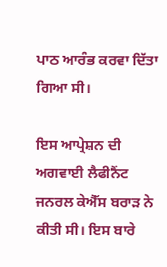ਪਾਠ ਆਰੰਭ ਕਰਵਾ ਦਿੱਤਾ ਗਿਆ ਸੀ।

ਇਸ ਆਪ੍ਰੇਸ਼ਨ ਦੀ ਅਗਵਾਈ ਲੈਫੀਨੈਂਟ ਜਨਰਲ ਕੇਐੱਸ ਬਰਾੜ ਨੇ ਕੀਤੀ ਸੀ। ਇਸ ਬਾਰੇ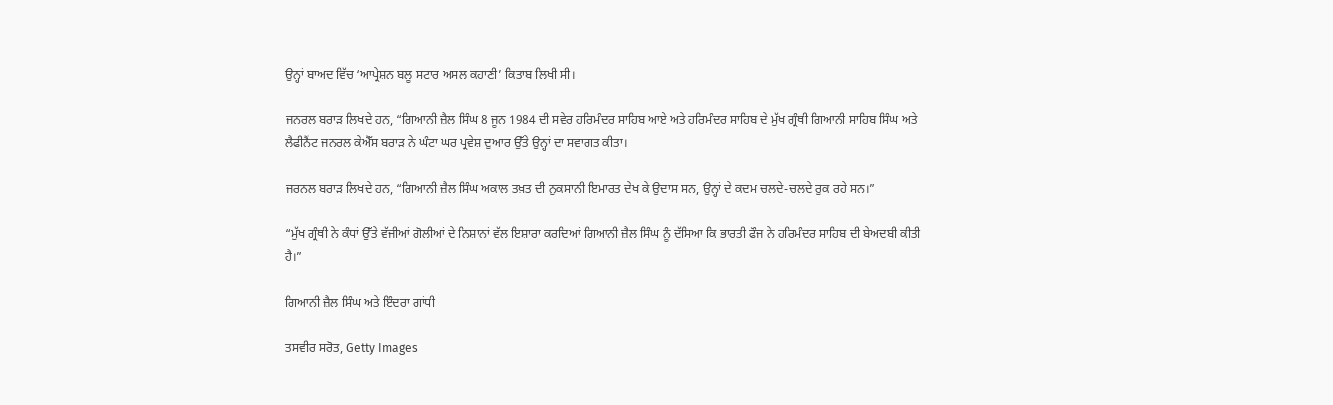ਉਨ੍ਹਾਂ ਬਾਅਦ ਵਿੱਚ ʻਆਪ੍ਰੇਸ਼ਨ ਬਲੂ ਸਟਾਰ ਅਸਲ ਕਹਾਣੀ’ ਕਿਤਾਬ ਲਿਖੀ ਸੀ।

ਜਨਰਲ ਬਰਾੜ ਲਿਖਦੇ ਹਨ, “ਗਿਆਨੀ ਜ਼ੈਲ ਸਿੰਘ 8 ਜੂਨ 1984 ਦੀ ਸਵੇਰ ਹਰਿਮੰਦਰ ਸਾਹਿਬ ਆਏ ਅਤੇ ਹਰਿਮੰਦਰ ਸਾਹਿਬ ਦੇ ਮੁੱਖ ਗ੍ਰੰਥੀ ਗਿਆਨੀ ਸਾਹਿਬ ਸਿੰਘ ਅਤੇ ਲੈਫੀਨੈਂਟ ਜਨਰਲ ਕੇਐੱਸ ਬਰਾੜ ਨੇ ਘੰਟਾ ਘਰ ਪ੍ਰਵੇਸ਼ ਦੁਆਰ ਉੱਤੇ ਉਨ੍ਹਾਂ ਦਾ ਸਵਾਗਤ ਕੀਤਾ।

ਜਰਨਲ ਬਰਾੜ ਲਿਖਦੇ ਹਨ, “ਗਿਆਨੀ ਜ਼ੈਲ ਸਿੰਘ ਅਕਾਲ ਤਖ਼ਤ ਦੀ ਨੁਕਸਾਨੀ ਇਮਾਰਤ ਦੇਖ ਕੇ ਉਦਾਸ ਸਨ, ਉਨ੍ਹਾਂ ਦੇ ਕਦਮ ਚਲਦੇ-ਚਲਦੇ ਰੁਕ ਰਹੇ ਸਨ।”

“ਮੁੱਖ ਗ੍ਰੰਥੀ ਨੇ ਕੰਧਾਂ ਉੱਤੇ ਵੱਜੀਆਂ ਗੋਲੀਆਂ ਦੇ ਨਿਸ਼ਾਨਾਂ ਵੱਲ ਇਸ਼ਾਰਾ ਕਰਦਿਆਂ ਗਿਆਨੀ ਜ਼ੈਲ ਸਿੰਘ ਨੂੰ ਦੱਸਿਆ ਕਿ ਭਾਰਤੀ ਫੌਜ ਨੇ ਹਰਿਮੰਦਰ ਸਾਹਿਬ ਦੀ ਬੇਅਦਬੀ ਕੀਤੀ ਹੈ।”

ਗਿਆਨੀ ਜ਼ੈਲ ਸਿੰਘ ਅਤੇ ਇੰਦਰਾ ਗਾਂਧੀ

ਤਸਵੀਰ ਸਰੋਤ, Getty Images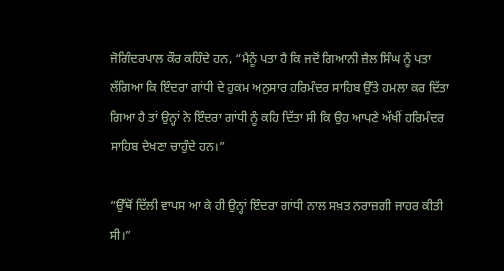ਜੋਗਿੰਦਰਪਾਲ ਕੌਰ ਕਹਿੰਦੇ ਹਨ, “ਮੈਨੂੰ ਪਤਾ ਹੈ ਕਿ ਜਦੋਂ ਗਿਆਨੀ ਜ਼ੈਲ ਸਿੰਘ ਨੂੰ ਪਤਾ ਲੱਗਿਆ ਕਿ ਇੰਦਰਾ ਗਾਂਧੀ ਦੇ ਹੁਕਮ ਅਨੁਸਾਰ ਹਰਿਮੰਦਰ ਸਾਹਿਬ ਉੱਤੇ ਹਮਲਾ ਕਰ ਦਿੱਤਾ ਗਿਆ ਹੈ ਤਾਂ ਉਨ੍ਹਾਂ ਨੇ ਇੰਦਰਾ ਗਾਂਧੀ ਨੂੰ ਕਹਿ ਦਿੱਤਾ ਸੀ ਕਿ ਉਹ ਆਪਣੇ ਅੱਖੀਂ ਹਰਿਮੰਦਰ ਸਾਹਿਬ ਦੇਖਣਾ ਚਾਹੁੰਦੇ ਹਨ।”

“ਉੱਥੋਂ ਦਿੱਲੀ ਵਾਪਸ ਆ ਕੇ ਹੀ ਉਨ੍ਹਾਂ ਇੰਦਰਾ ਗਾਂਧੀ ਨਾਲ ਸਖ਼ਤ ਨਰਾਜ਼ਗੀ ਜਾਹਰ ਕੀਤੀ ਸੀ।”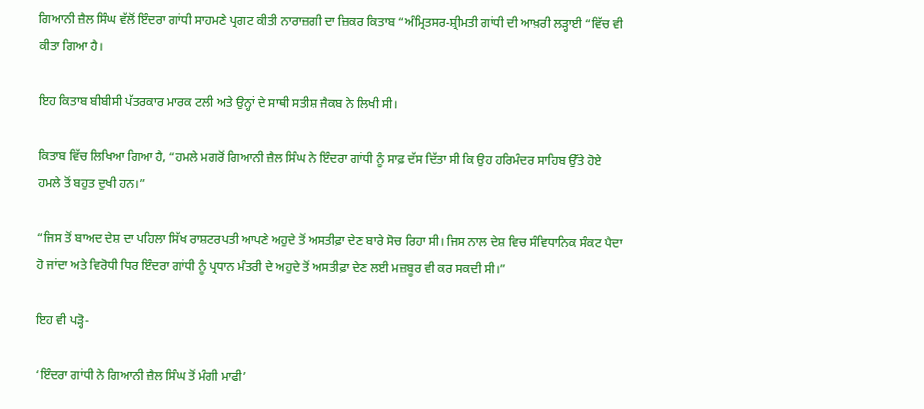ਗਿਆਨੀ ਜ਼ੈਲ ਸਿੰਘ ਵੱਲੋਂ ਇੰਦਰਾ ਗਾਂਧੀ ਸਾਹਮਣੇ ਪ੍ਰਗਟ ਕੀਤੀ ਨਾਰਾਜ਼ਗੀ ਦਾ ਜ਼ਿਕਰ ਕਿਤਾਬ “ਅੰਮ੍ਰਿਤਸਰ-ਸ਼੍ਰੀਮਤੀ ਗਾਂਧੀ ਦੀ ਆਖ਼ਰੀ ਲੜ੍ਹਾਈ “ਵਿੱਚ ਵੀ ਕੀਤਾ ਗਿਆ ਹੈ।

ਇਹ ਕਿਤਾਬ ਬੀਬੀਸੀ ਪੱਤਰਕਾਰ ਮਾਰਕ ਟਲੀ ਅਤੇ ਉਨ੍ਹਾਂ ਦੇ ਸਾਥੀ ਸਤੀਸ਼ ਜੈਕਬ ਨੇ ਲਿਖੀ ਸੀ।

ਕਿਤਾਬ ਵਿੱਚ ਲਿਖਿਆ ਗਿਆ ਹੈ, “ਹਮਲੇ ਮਗਰੋਂ ਗਿਆਨੀ ਜ਼ੈਲ ਸਿੰਘ ਨੇ ਇੰਦਰਾ ਗਾਂਧੀ ਨੂੰ ਸਾਫ਼ ਦੱਸ ਦਿੱਤਾ ਸੀ ਕਿ ਉਹ ਹਰਿਮੰਦਰ ਸਾਹਿਬ ਉੱਤੇ ਹੋਏ ਹਮਲੇ ਤੋਂ ਬਹੁਤ ਦੁਖੀ ਹਨ।”

“ਜਿਸ ਤੋਂ ਬਾਅਦ ਦੇਸ਼ ਦਾ ਪਹਿਲਾ ਸਿੱਖ ਰਾਸ਼ਟਰਪਤੀ ਆਪਣੇ ਅਹੁਦੇ ਤੋਂ ਅਸਤੀਫ਼ਾ ਦੇਣ ਬਾਰੇ ਸੋਚ ਰਿਹਾ ਸੀ। ਜਿਸ ਨਾਲ ਦੇਸ਼ ਵਿਚ ਸੰਵਿਧਾਨਿਕ ਸੰਕਟ ਪੈਦਾ ਹੋ ਜਾਂਦਾ ਅਤੇ ਵਿਰੋਧੀ ਧਿਰ ਇੰਦਰਾ ਗਾਂਧੀ ਨੂੰ ਪ੍ਰਧਾਨ ਮੰਤਰੀ ਦੇ ਅਹੁਦੇ ਤੋਂ ਅਸਤੀਫ਼ਾ ਦੇਣ ਲਈ ਮਜ਼ਬੂਰ ਵੀ ਕਰ ਸਕਦੀ ਸੀ।”

ਇਹ ਵੀ ਪੜ੍ਹੋ-

‘ਇੰਦਰਾ ਗਾਂਧੀ ਨੇ ਗਿਆਨੀ ਜ਼ੈਲ ਸਿੰਘ ਤੋਂ ਮੰਗੀ ਮਾਫੀ’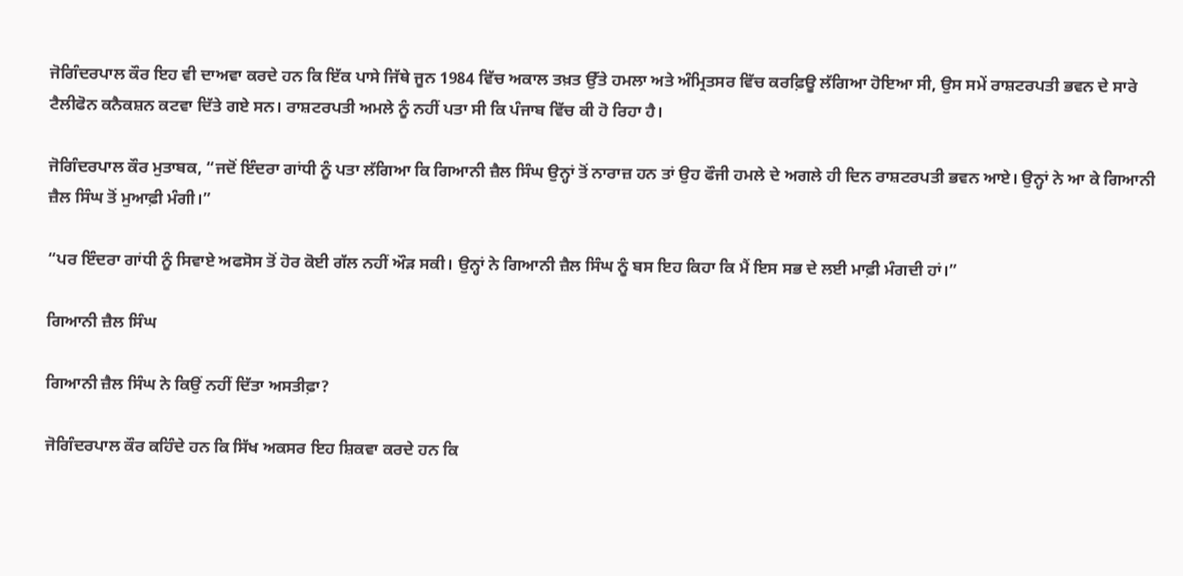ਜੋਗਿੰਦਰਪਾਲ ਕੌਰ ਇਹ ਵੀ ਦਾਅਵਾ ਕਰਦੇ ਹਨ ਕਿ ਇੱਕ ਪਾਸੇ ਜਿੱਥੇ ਜੂਨ 1984 ਵਿੱਚ ਅਕਾਲ ਤਖ਼ਤ ਉੱਤੇ ਹਮਲਾ ਅਤੇ ਅੰਮ੍ਰਿਤਸਰ ਵਿੱਚ ਕਰਫ਼ਿਊ ਲੱਗਿਆ ਹੋਇਆ ਸੀ, ਉਸ ਸਮੇਂ ਰਾਸ਼ਟਰਪਤੀ ਭਵਨ ਦੇ ਸਾਰੇ ਟੈਲੀਫੋਨ ਕਨੈਕਸ਼ਨ ਕਟਵਾ ਦਿੱਤੇ ਗਏ ਸਨ। ਰਾਸ਼ਟਰਪਤੀ ਅਮਲੇ ਨੂੰ ਨਹੀਂ ਪਤਾ ਸੀ ਕਿ ਪੰਜਾਬ ਵਿੱਚ ਕੀ ਹੋ ਰਿਹਾ ਹੈ।

ਜੋਗਿੰਦਰਪਾਲ ਕੌਰ ਮੁਤਾਬਕ, “ਜਦੋਂ ਇੰਦਰਾ ਗਾਂਧੀ ਨੂੰ ਪਤਾ ਲੱਗਿਆ ਕਿ ਗਿਆਨੀ ਜ਼ੈਲ ਸਿੰਘ ਉਨ੍ਹਾਂ ਤੋਂ ਨਾਰਾਜ਼ ਹਨ ਤਾਂ ਉਹ ਫੌਜੀ ਹਮਲੇ ਦੇ ਅਗਲੇ ਹੀ ਦਿਨ ਰਾਸ਼ਟਰਪਤੀ ਭਵਨ ਆਏ। ਉਨ੍ਹਾਂ ਨੇ ਆ ਕੇ ਗਿਆਨੀ ਜ਼ੈਲ ਸਿੰਘ ਤੋਂ ਮੁਆਫ਼ੀ ਮੰਗੀ।”

“ਪਰ ਇੰਦਰਾ ਗਾਂਧੀ ਨੂੰ ਸਿਵਾਏ ਅਫਸੋਸ ਤੋਂ ਹੋਰ ਕੋਈ ਗੱਲ ਨਹੀਂ ਔੜ ਸਕੀ। ਉਨ੍ਹਾਂ ਨੇ ਗਿਆਨੀ ਜ਼ੈਲ ਸਿੰਘ ਨੂੰ ਬਸ ਇਹ ਕਿਹਾ ਕਿ ਮੈਂ ਇਸ ਸਭ ਦੇ ਲਈ ਮਾਫ਼ੀ ਮੰਗਦੀ ਹਾਂ।”

ਗਿਆਨੀ ਜ਼ੈਲ ਸਿੰਘ

ਗਿਆਨੀ ਜ਼ੈਲ ਸਿੰਘ ਨੇ ਕਿਉਂ ਨਹੀਂ ਦਿੱਤਾ ਅਸਤੀਫ਼ਾ?

ਜੋਗਿੰਦਰਪਾਲ ਕੌਰ ਕਹਿੰਦੇ ਹਨ ਕਿ ਸਿੱਖ ਅਕਸਰ ਇਹ ਸ਼ਿਕਵਾ ਕਰਦੇ ਹਨ ਕਿ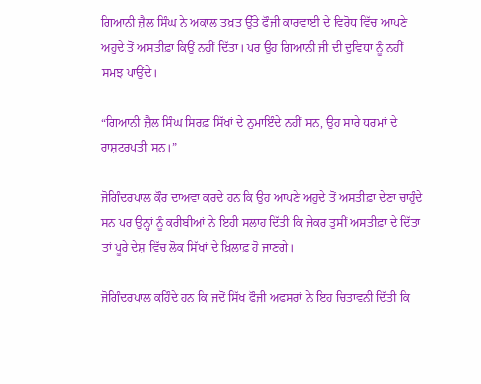ਗਿਆਨੀ ਜ਼ੈਲ ਸਿੰਘ ਨੇ ਅਕਾਲ ਤਖ਼ਤ ਉੱਤੇ ਫੌਜੀ ਕਾਰਵਾਈ ਦੇ ਵਿਰੋਧ ਵਿੱਚ ਆਪਣੇ ਅਹੁਦੇ ਤੋਂ ਅਸਤੀਫ਼ਾ ਕਿਉਂ ਨਹੀਂ ਦਿੱਤਾ। ਪਰ ਉਹ ਗਿਆਨੀ ਜੀ ਦੀ ਦੁਵਿਧਾ ਨੂੰ ਨਹੀਂ ਸਮਝ ਪਾਉਂਦੇ।

“ਗਿਆਨੀ ਜ਼ੈਲ ਸਿੰਘ ਸਿਰਫ਼ ਸਿੱਖਾਂ ਦੇ ਨੁਮਾਇੰਦੇ ਨਹੀਂ ਸਨ, ਉਹ ਸਾਰੇ ਧਰਮਾਂ ਦੇ ਰਾਸ਼ਟਰਪਤੀ ਸਨ।”

ਜੋਗਿੰਦਰਪਾਲ ਕੌਰ ਦਾਅਵਾ ਕਰਦੇ ਹਨ ਕਿ ਉਹ ਆਪਣੇ ਅਹੁਦੇ ਤੋਂ ਅਸਤੀਫ਼ਾ ਦੇਣਾ ਚਾਹੁੰਦੇ ਸਨ ਪਰ ਉਨ੍ਹਾਂ ਨੂੰ ਕਰੀਬੀਆਂ ਨੇ ਇਹੀ ਸਲਾਹ ਦਿੱਤੀ ਕਿ ਜੇਕਰ ਤੁਸੀਂ ਅਸਤੀਫ਼ਾ ਦੇ ਦਿੱਤਾ ਤਾਂ ਪੂਰੇ ਦੇਸ਼ ਵਿੱਚ ਲੋਕ ਸਿੱਖਾਂ ਦੇ ਖ਼ਿਲਾਫ਼ ਹੋ ਜਾਣਗੇ।

ਜੋਗਿੰਦਰਪਾਲ ਕਹਿੰਦੇ ਹਨ ਕਿ ਜਦੋਂ ਸਿੱਖ ਫੌਜੀ ਅਫਸਰਾਂ ਨੇ ਇਹ ਚਿਤਾਵਨੀ ਦਿੱਤੀ ਕਿ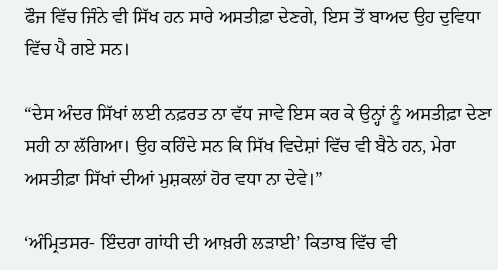ਫੌਜ ਵਿੱਚ ਜਿੰਨੇ ਵੀ ਸਿੱਖ ਹਨ ਸਾਰੇ ਅਸਤੀਫ਼ਾ ਦੇਣਗੇ, ਇਸ ਤੋਂ ਬਾਅਦ ਉਹ ਦੁਵਿਧਾ ਵਿੱਚ ਪੈ ਗਏ ਸਨ।

“ਦੇਸ ਅੰਦਰ ਸਿੱਖਾਂ ਲਈ ਨਫ਼ਰਤ ਨਾ ਵੱਧ ਜਾਵੇ ਇਸ ਕਰ ਕੇ ਉਨ੍ਹਾਂ ਨੂੰ ਅਸਤੀਫ਼ਾ ਦੇਣਾ ਸਹੀ ਨਾ ਲੱਗਿਆ। ਉਹ ਕਹਿੰਦੇ ਸਨ ਕਿ ਸਿੱਖ ਵਿਦੇਸ਼ਾਂ ਵਿੱਚ ਵੀ ਬੈਠੇ ਹਨ, ਮੇਰਾ ਅਸਤੀਫ਼ਾ ਸਿੱਖਾਂ ਦੀਆਂ ਮੁਸ਼ਕਲਾਂ ਹੋਰ ਵਧਾ ਨਾ ਦੇਵੇ।”

‘ਅੰਮ੍ਰਿਤਸਰ- ਇੰਦਰਾ ਗਾਂਧੀ ਦੀ ਆਖ਼ਰੀ ਲੜਾਈ’ ਕਿਤਾਬ ਵਿੱਚ ਵੀ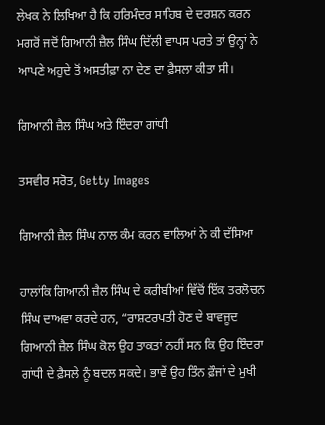ਲੇਖਕ ਨੇ ਲਿਖਿਆ ਹੈ ਕਿ ਹਰਿਮੰਦਰ ਸਾਹਿਬ ਦੇ ਦਰਸ਼ਨ ਕਰਨ ਮਗਰੋਂ ਜਦੋਂ ਗਿਆਨੀ ਜ਼ੈਲ ਸਿੰਘ ਦਿੱਲੀ ਵਾਪਸ ਪਰਤੇ ਤਾਂ ਉਨ੍ਹਾਂ ਨੇ ਆਪਣੇ ਅਹੁਦੇ ਤੋਂ ਅਸਤੀਫ਼ਾ ਨਾ ਦੇਣ ਦਾ ਫ਼ੈਸਲਾ ਕੀਤਾ ਸੀ।

ਗਿਆਨੀ ਜ਼ੈਲ ਸਿੰਘ ਅਤੇ ਇੰਦਰਾ ਗਾਂਧੀ

ਤਸਵੀਰ ਸਰੋਤ, Getty Images

ਗਿਆਨੀ ਜ਼ੈਲ ਸਿੰਘ ਨਾਲ ਕੰਮ ਕਰਨ ਵਾਲਿਆਂ ਨੇ ਕੀ ਦੱਸਿਆ

ਹਾਲਾਂਕਿ ਗਿਆਨੀ ਜ਼ੈਲ ਸਿੰਘ ਦੇ ਕਰੀਬੀਆਂ ਵਿੱਚੋਂ ਇੱਕ ਤਰਲੋਚਨ ਸਿੰਘ ਦਾਅਵਾ ਕਰਦੇ ਹਨ, “ਰਾਸ਼ਟਰਪਤੀ ਹੋਣ ਦੇ ਬਾਵਜੂਦ ਗਿਆਨੀ ਜ਼ੈਲ ਸਿੰਘ ਕੋਲ ਉਹ ਤਾਕਤਾਂ ਨਹੀਂ ਸਨ ਕਿ ਉਹ ਇੰਦਰਾ ਗਾਂਧੀ ਦੇ ਫ਼ੈਸਲੇ ਨੂੰ ਬਦਲ ਸਕਦੇ। ਭਾਵੇਂ ਉਹ ਤਿੰਨ ਫ਼ੌਜਾਂ ਦੇ ਮੁਖੀ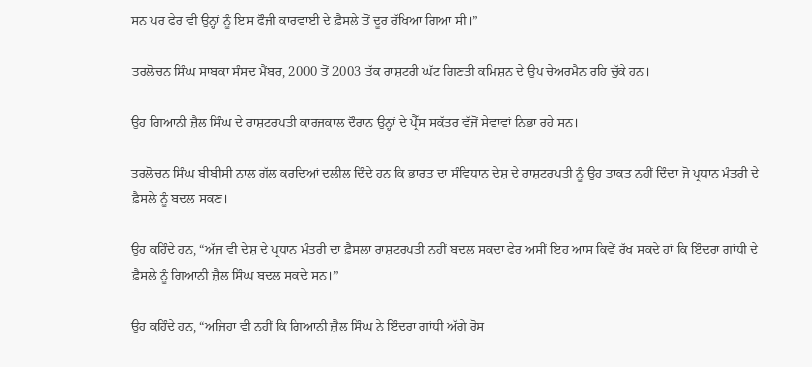ਸਨ ਪਰ ਫੇਰ ਵੀ ਉਨ੍ਹਾਂ ਨੂੰ ਇਸ ਫੌਜੀ ਕਾਰਵਾਈ ਦੇ ਫ਼ੈਸਲੇ ਤੋਂ ਦੂਰ ਰੱਖਿਆ ਗਿਆ ਸੀ।”

ਤਰਲੋਚਨ ਸਿੰਘ ਸਾਬਕਾ ਸੰਸਦ ਮੈਂਬਰ, 2000 ਤੋਂ 2003 ਤੱਕ ਰਾਸ਼ਟਰੀ ਘੱਟ ਗਿਣਤੀ ਕਮਿਸ਼ਨ ਦੇ ਉਪ ਚੇਅਰਮੈਨ ਰਹਿ ਚੁੱਕੇ ਹਨ।

ਉਹ ਗਿਆਨੀ ਜ਼ੈਲ ਸਿੰਘ ਦੇ ਰਾਸ਼ਟਰਪਤੀ ਕਾਰਜਕਾਲ ਦੌਰਾਨ ਉਨ੍ਹਾਂ ਦੇ ਪ੍ਰੈੱਸ ਸਕੱਤਰ ਵੱਜੋਂ ਸੇਵਾਵਾਂ ਨਿਭਾ ਰਹੇ ਸਨ।

ਤਰਲੋਚਨ ਸਿੰਘ ਬੀਬੀਸੀ ਨਾਲ ਗੱਲ ਕਰਦਿਆਂ ਦਲੀਲ ਦਿੰਦੇ ਹਨ ਕਿ ਭਾਰਤ ਦਾ ਸੰਵਿਧਾਨ ਦੇਸ਼ ਦੇ ਰਾਸ਼ਟਰਪਤੀ ਨੂੰ ਉਹ ਤਾਕਤ ਨਹੀਂ ਦਿੰਦਾ ਜੋ ਪ੍ਰਧਾਨ ਮੰਤਰੀ ਦੇ ਫ਼ੈਸਲੇ ਨੂੰ ਬਦਲ ਸਕਣ।

ਉਹ ਕਹਿੰਦੇ ਹਨ, “ਅੱਜ ਵੀ ਦੇਸ਼ ਦੇ ਪ੍ਰਧਾਨ ਮੰਤਰੀ ਦਾ ਫ਼ੈਸਲਾ ਰਾਸ਼ਟਰਪਤੀ ਨਹੀਂ ਬਦਲ ਸਕਦਾ ਫੇਰ ਅਸੀਂ ਇਹ ਆਸ ਕਿਵੇਂ ਰੱਖ ਸਕਦੇ ਹਾਂ ਕਿ ਇੰਦਰਾ ਗਾਂਧੀ ਦੇ ਫ਼ੈਸਲੇ ਨੂੰ ਗਿਆਨੀ ਜ਼ੈਲ ਸਿੰਘ ਬਦਲ ਸਕਦੇ ਸਨ।”

ਉਹ ਕਹਿੰਦੇ ਹਨ, “ਅਜਿਹਾ ਵੀ ਨਹੀਂ ਕਿ ਗਿਆਨੀ ਜ਼ੈਲ ਸਿੰਘ ਨੇ ਇੰਦਰਾ ਗਾਂਧੀ ਅੱਗੇ ਰੋਸ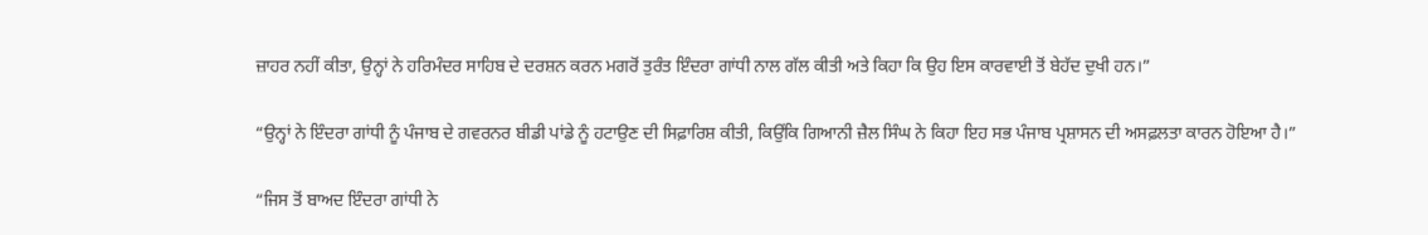ਜ਼ਾਹਰ ਨਹੀਂ ਕੀਤਾ, ਉਨ੍ਹਾਂ ਨੇ ਹਰਿਮੰਦਰ ਸਾਹਿਬ ਦੇ ਦਰਸ਼ਨ ਕਰਨ ਮਗਰੋਂ ਤੁਰੰਤ ਇੰਦਰਾ ਗਾਂਧੀ ਨਾਲ ਗੱਲ ਕੀਤੀ ਅਤੇ ਕਿਹਾ ਕਿ ਉਹ ਇਸ ਕਾਰਵਾਈ ਤੋਂ ਬੇਹੱਦ ਦੁਖੀ ਹਨ।”

“ਉਨ੍ਹਾਂ ਨੇ ਇੰਦਰਾ ਗਾਂਧੀ ਨੂੰ ਪੰਜਾਬ ਦੇ ਗਵਰਨਰ ਬੀਡੀ ਪਾਂਡੇ ਨੂੰ ਹਟਾਉਣ ਦੀ ਸਿਫ਼ਾਰਿਸ਼ ਕੀਤੀ, ਕਿਉਂਕਿ ਗਿਆਨੀ ਜ਼ੈਲ ਸਿੰਘ ਨੇ ਕਿਹਾ ਇਹ ਸਭ ਪੰਜਾਬ ਪ੍ਰਸ਼ਾਸਨ ਦੀ ਅਸਫ਼ਲਤਾ ਕਾਰਨ ਹੋਇਆ ਹੈ।”

“ਜਿਸ ਤੋਂ ਬਾਅਦ ਇੰਦਰਾ ਗਾਂਧੀ ਨੇ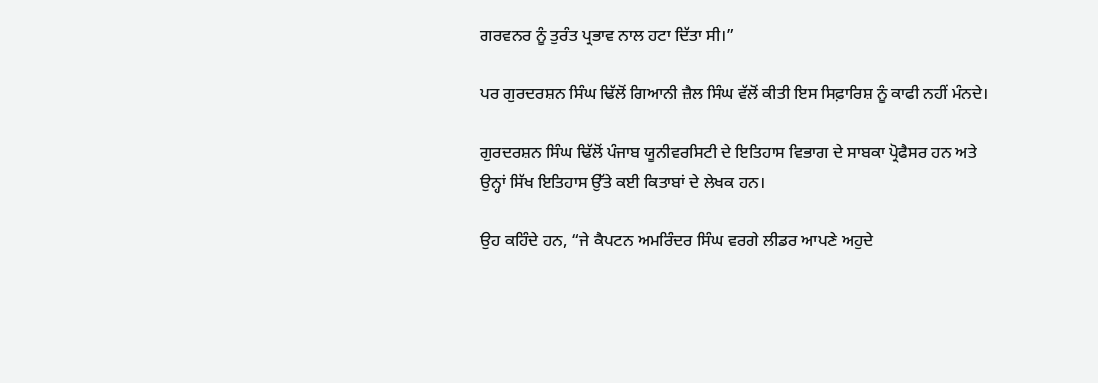ਗਰਵਨਰ ਨੂੰ ਤੁਰੰਤ ਪ੍ਰਭਾਵ ਨਾਲ ਹਟਾ ਦਿੱਤਾ ਸੀ।”

ਪਰ ਗੁਰਦਰਸ਼ਨ ਸਿੰਘ ਢਿੱਲੋਂ ਗਿਆਨੀ ਜ਼ੈਲ ਸਿੰਘ ਵੱਲੋਂ ਕੀਤੀ ਇਸ ਸਿਫ਼ਾਰਿਸ਼ ਨੂੰ ਕਾਫੀ ਨਹੀਂ ਮੰਨਦੇ।

ਗੁਰਦਰਸ਼ਨ ਸਿੰਘ ਢਿੱਲੋਂ ਪੰਜਾਬ ਯੂਨੀਵਰਸਿਟੀ ਦੇ ਇਤਿਹਾਸ ਵਿਭਾਗ ਦੇ ਸਾਬਕਾ ਪ੍ਰੋਫੈਸਰ ਹਨ ਅਤੇ ਉਨ੍ਹਾਂ ਸਿੱਖ ਇਤਿਹਾਸ ਉੱਤੇ ਕਈ ਕਿਤਾਬਾਂ ਦੇ ਲੇਖਕ ਹਨ।

ਉਹ ਕਹਿੰਦੇ ਹਨ, “ਜੇ ਕੈਪਟਨ ਅਮਰਿੰਦਰ ਸਿੰਘ ਵਰਗੇ ਲੀਡਰ ਆਪਣੇ ਅਹੁਦੇ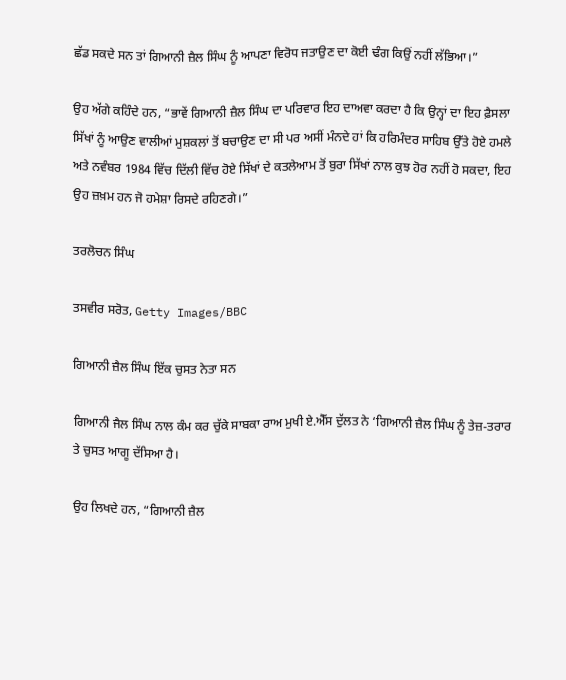ਛੱਡ ਸਕਦੇ ਸਨ ਤਾਂ ਗਿਆਨੀ ਜ਼ੈਲ ਸਿੰਘ ਨੂੰ ਆਪਣਾ ਵਿਰੋਧ ਜਤਾਉਣ ਦਾ ਕੋਈ ਢੰਗ ਕਿਉਂ ਨਹੀਂ ਲੱਭਿਆ।”

ਉਹ ਅੱਗੇ ਕਹਿੰਦੇ ਹਨ, “ਭਾਵੇਂ ਗਿਆਨੀ ਜ਼ੈਲ ਸਿੰਘ ਦਾ ਪਰਿਵਾਰ ਇਹ ਦਾਅਵਾ ਕਰਦਾ ਹੈ ਕਿ ਉਨ੍ਹਾਂ ਦਾ ਇਹ ਫ਼ੈਸਲਾ ਸਿੱਖਾਂ ਨੂੰ ਆਉਣ ਵਾਲੀਆਂ ਮੁਸ਼ਕਲਾਂ ਤੋਂ ਬਚਾਉਣ ਦਾ ਸੀ ਪਰ ਅਸੀਂ ਮੰਨਦੇ ਹਾਂ ਕਿ ਹਰਿਮੰਦਰ ਸਾਹਿਬ ਉੱਤੇ ਹੋਏ ਹਮਲੇ ਅਤੇ ਨਵੰਬਰ 1984 ਵਿੱਚ ਦਿੱਲੀ ਵਿੱਚ ਹੋਏ ਸਿੱਖਾਂ ਦੇ ਕਤਲੇਆਮ ਤੋਂ ਬੁਰਾ ਸਿੱਖਾਂ ਨਾਲ ਕੁਝ ਹੋਰ ਨਹੀਂ ਹੋ ਸਕਦਾ, ਇਹ ਉਹ ਜ਼ਖ਼ਮ ਹਨ ਜੋ ਹਮੇਸ਼ਾ ਰਿਸਦੇ ਰਹਿਣਗੇ।”

ਤਰਲੋਚਨ ਸਿੰਘ

ਤਸਵੀਰ ਸਰੋਤ, Getty Images/BBC

ਗਿਆਨੀ ਜ਼ੈਲ ਸਿੰਘ ਇੱਕ ਚੁਸਤ ਨੇਤਾ ਸਨ

ਗਿਆਨੀ ਜੈਲ ਸਿੰਘ ਨਾਲ ਕੰਮ ਕਰ ਚੁੱਕੇ ਸਾਬਕਾ ਰਾਅ ਮੁਖੀ ਏ.ਐੱਸ ਦੁੱਲਤ ਨੇ ‘ਗਿਆਨੀ ਜ਼ੈਲ ਸਿੰਘ ਨੂੰ ਤੇਜ਼-ਤਰਾਰ ਤੇ ਚੁਸਤ ਆਗੂ ਦੱਸਿਆ ਹੈ।

ਉਹ ਲਿਖਦੇ ਹਨ, “ਗਿਆਨੀ ਜ਼ੈਲ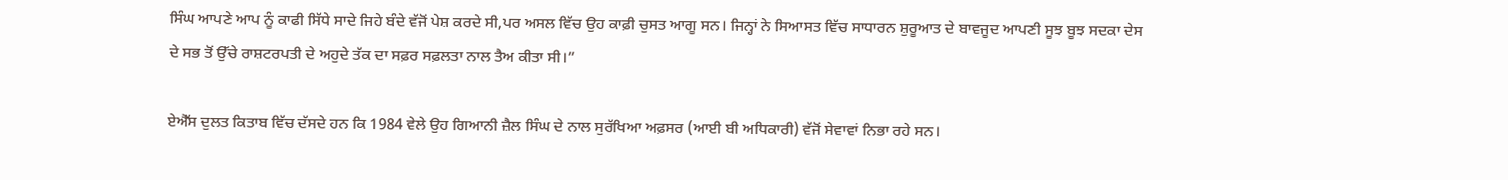ਸਿੰਘ ਆਪਣੇ ਆਪ ਨੂੰ ਕਾਫੀ ਸਿੱਧੇ ਸਾਦੇ ਜਿਹੇ ਬੰਦੇ ਵੱਜੋਂ ਪੇਸ਼ ਕਰਦੇ ਸੀ,ਪਰ ਅਸਲ ਵਿੱਚ ਉਹ ਕਾਫ਼ੀ ਚੁਸਤ ਆਗੂ ਸਨ। ਜਿਨ੍ਹਾਂ ਨੇ ਸਿਆਸਤ ਵਿੱਚ ਸਾਧਾਰਨ ਸ਼ੁਰੂਆਤ ਦੇ ਬਾਵਜੂਦ ਆਪਣੀ ਸੂਝ ਬੂਝ ਸਦਕਾ ਦੇਸ ਦੇ ਸਭ ਤੋਂ ਉੱਚੇ ਰਾਸ਼ਟਰਪਤੀ ਦੇ ਅਹੁਦੇ ਤੱਕ ਦਾ ਸਫ਼ਰ ਸਫ਼ਲਤਾ ਨਾਲ ਤੈਅ ਕੀਤਾ ਸੀ।”

ਏਐੱਸ ਦੁਲਤ ਕਿਤਾਬ ਵਿੱਚ ਦੱਸਦੇ ਹਨ ਕਿ 1984 ਵੇਲੇ ਉਹ ਗਿਆਨੀ ਜ਼ੈਲ ਸਿੰਘ ਦੇ ਨਾਲ ਸੁਰੱਖਿਆ ਅਫ਼ਸਰ (ਆਈ ਬੀ ਅਧਿਕਾਰੀ) ਵੱਜੋਂ ਸੇਵਾਵਾਂ ਨਿਭਾ ਰਹੇ ਸਨ।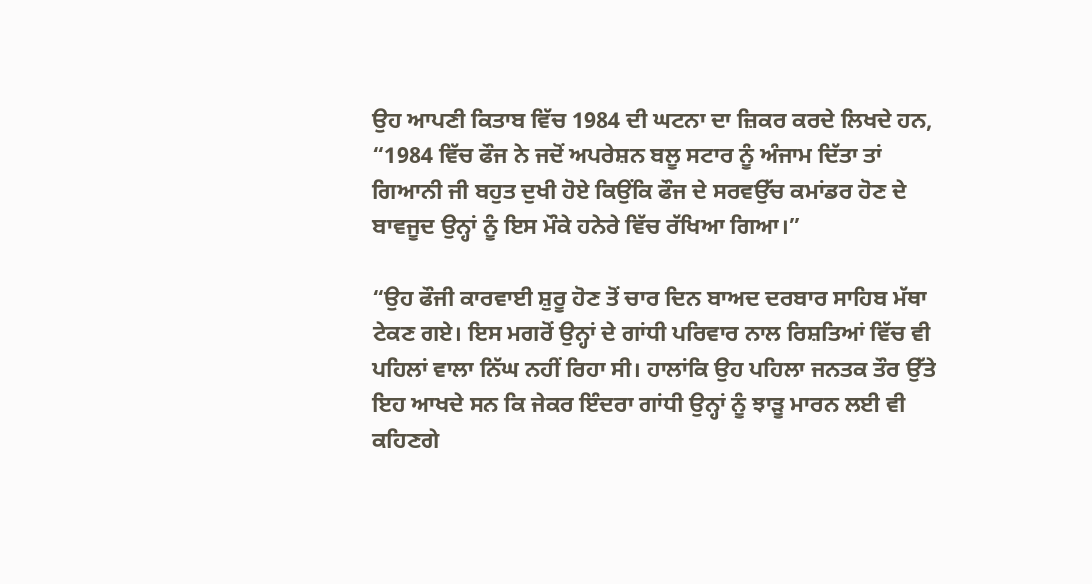ਉਹ ਆਪਣੀ ਕਿਤਾਬ ਵਿੱਚ 1984 ਦੀ ਘਟਨਾ ਦਾ ਜ਼ਿਕਰ ਕਰਦੇ ਲਿਖਦੇ ਹਨ, “1984 ਵਿੱਚ ਫੌਜ ਨੇ ਜਦੋਂ ਅਪਰੇਸ਼ਨ ਬਲੂ ਸਟਾਰ ਨੂੰ ਅੰਜਾਮ ਦਿੱਤਾ ਤਾਂ ਗਿਆਨੀ ਜੀ ਬਹੁਤ ਦੁਖੀ ਹੋਏ ਕਿਉਂਕਿ ਫੌਜ ਦੇ ਸਰਵਉੱਚ ਕਮਾਂਡਰ ਹੋਣ ਦੇ ਬਾਵਜੂਦ ਉਨ੍ਹਾਂ ਨੂੰ ਇਸ ਮੌਕੇ ਹਨੇਰੇ ਵਿੱਚ ਰੱਖਿਆ ਗਿਆ।”

“ਉਹ ਫੌਜੀ ਕਾਰਵਾਈ ਸ਼ੁਰੂ ਹੋਣ ਤੋਂ ਚਾਰ ਦਿਨ ਬਾਅਦ ਦਰਬਾਰ ਸਾਹਿਬ ਮੱਥਾ ਟੇਕਣ ਗਏ। ਇਸ ਮਗਰੋਂ ਉਨ੍ਹਾਂ ਦੇ ਗਾਂਧੀ ਪਰਿਵਾਰ ਨਾਲ ਰਿਸ਼ਤਿਆਂ ਵਿੱਚ ਵੀ ਪਹਿਲਾਂ ਵਾਲਾ ਨਿੱਘ ਨਹੀਂ ਰਿਹਾ ਸੀ। ਹਾਲਾਂਕਿ ਉਹ ਪਹਿਲਾ ਜਨਤਕ ਤੌਰ ਉੱਤੇ ਇਹ ਆਖਦੇ ਸਨ ਕਿ ਜੇਕਰ ਇੰਦਰਾ ਗਾਂਧੀ ਉਨ੍ਹਾਂ ਨੂੰ ਝਾੜੂ ਮਾਰਨ ਲਈ ਵੀ ਕਹਿਣਗੇ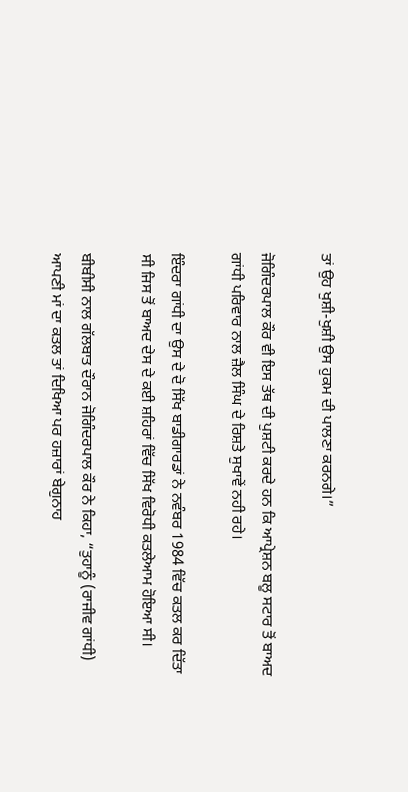ਤਾਂ ਉਹ ਖੁਸ਼ੀ-ਖੁਸ਼ੀ ਉਸ ਹੁਕਮ ਦੀ ਪਾਲਣਾ ਕਰਨਗੇ।”

ਜੋਗਿੰਦਰਪਾਲ ਕੌਰ ਵੀ ਇਸ ਤੱਥ ਦੀ ਪੁਸ਼ਟੀ ਕਰਦੇ ਹਨ ਕਿ ਆਪ੍ਰੇਸ਼ਨ ਬਲੂ ਸਟਾਰ ਤੋਂ ਬਾਅਦ ਗਾਂਧੀ ਪਰਿਵਾਰ ਨਾਲ ਜ਼ੈਲ ਸਿੰਘ ਦੇ ਰਿਸ਼ਤੇ ਸੁਖਾਵੇਂ ਨਹੀ ਰਹੇ।

ਇੰਦਰਾ ਗਾਂਧੀ ਦਾ ਉਸ ਦੇ ਦੋ ਸਿੱਖ ਬਾਡੀਗਾਰਡਾਂ ਨੇ ਨਵੰਬਰ 1984 ਵਿੱਚ ਕਤਲ ਕਰ ਦਿੱਤਾ ਸੀ ਜਿਸ ਤੋਂ ਬਾਅਦ ਦੇਸ ਦੇ ਕਈ ਸ਼ਹਿਰਾਂ ਵਿੱਚ ਸਿੱਖ ਵਿਰੋਧੀ ਕਤਲੇਆਮ ਹੋਇਆ ਸੀ।

ਬੀਬੀਸੀ ਨਾਲ ਗੱਲਬਾਤ ਦੌਰਾਨ ਜੋਗਿੰਦਰਪਾਲ ਕੌਰ ਨੇ ਕਿਹਾ, “ਤੁਹਾਨੂੰ (ਰਾਜੀਵ ਗਾਂਧੀ) ਆਪਣੀ ਮਾਂ ਦਾ ਕਤਲ ਤਾਂ ਦਿਖਿਆ ਪਰ ਹਜ਼ਾਰਾਂ ਬੇਗੁਨਾਹ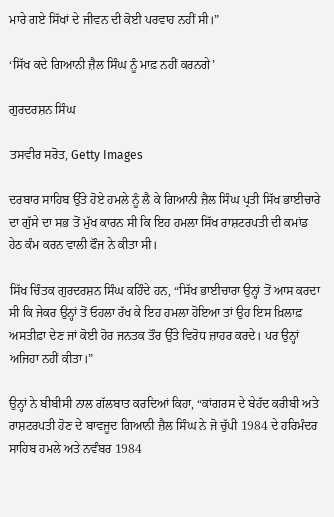ਮਾਰੇ ਗਏ ਸਿੱਖਾਂ ਦੇ ਜੀਵਨ ਦੀ ਕੋਈ ਪਰਵਾਹ ਨਹੀਂ ਸੀ।”

‘ਸਿੱਖ ਕਦੇ ਗਿਆਨੀ ਜ਼ੈਲ ਸਿੰਘ ਨੂੰ ਮਾਫ਼ ਨਹੀਂ ਕਰਨਗੇ’

ਗੁਰਦਰਸ਼ਨ ਸਿੰਘ

ਤਸਵੀਰ ਸਰੋਤ, Getty Images

ਦਰਬਾਰ ਸਾਹਿਬ ਉੱਤੇ ਹੋਏ ਹਮਲੇ ਨੂੰ ਲੈ ਕੇ ਗਿਆਨੀ ਜ਼ੈਲ ਸਿੰਘ ਪ੍ਰਤੀ ਸਿੱਖ ਭਾਈਚਾਰੇ ਦਾ ਗੁੱਸੇ ਦਾ ਸਭ ਤੋਂ ਮੁੱਖ ਕਾਰਨ ਸੀ ਕਿ ਇਹ ਹਮਲਾ ਸਿੱਖ ਰਾਸ਼ਟਰਪਤੀ ਦੀ ਕਮਾਂਡ ਹੇਠ ਕੰਮ ਕਰਨ ਵਾਲੀ ਫੌਜ ਨੇ ਕੀਤਾ ਸੀ।

ਸਿੱਖ ਚਿੰਤਕ ਗੁਰਦਰਸ਼ਨ ਸਿੰਘ ਕਹਿੰਦੇ ਹਨ, “ਸਿੱਖ ਭਾਈਚਾਰਾ ਉਨ੍ਹਾਂ ਤੋਂ ਆਸ ਕਰਦਾ ਸੀ ਕਿ ਜੇਕਰ ਉਨ੍ਹਾਂ ਤੋਂ ਓਹਲਾ ਰੱਖ ਕੇ ਇਹ ਹਮਲਾ ਹੋਇਆ ਤਾਂ ਉਹ ਇਸ ਖ਼ਿਲਾਫ਼ ਅਸਤੀਫ਼ਾ ਦੇਣ ਜਾਂ ਕੋਈ ਹੋਰ ਜਨਤਕ ਤੌਰ ਉੱਤੇ ਵਿਰੋਧ ਜ਼ਾਹਰ ਕਰਦੇ। ਪਰ ਉਨ੍ਹਾਂ ਅਜਿਹਾ ਨਹੀਂ ਕੀਤਾ।”

ਉਨ੍ਹਾਂ ਨੇ ਬੀਬੀਸੀ ਨਾਲ ਗੱਲਬਾਤ ਕਰਦਿਆਂ ਕਿਹਾ, “ਕਾਂਗਰਸ ਦੇ ਬੇਹੱਦ ਕਰੀਬੀ ਅਤੇ ਰਾਸ਼ਟਰਪਤੀ ਹੋਣ ਦੇ ਬਾਵਜੂਦ ਗਿਆਨੀ ਜ਼ੈਲ ਸਿੰਘ ਨੇ ਜੋ ਚੁੱਪੀ 1984 ਦੇ ਹਰਿਮੰਦਰ ਸਾਹਿਬ ਹਮਲੇ ਅਤੇ ਨਵੰਬਰ 1984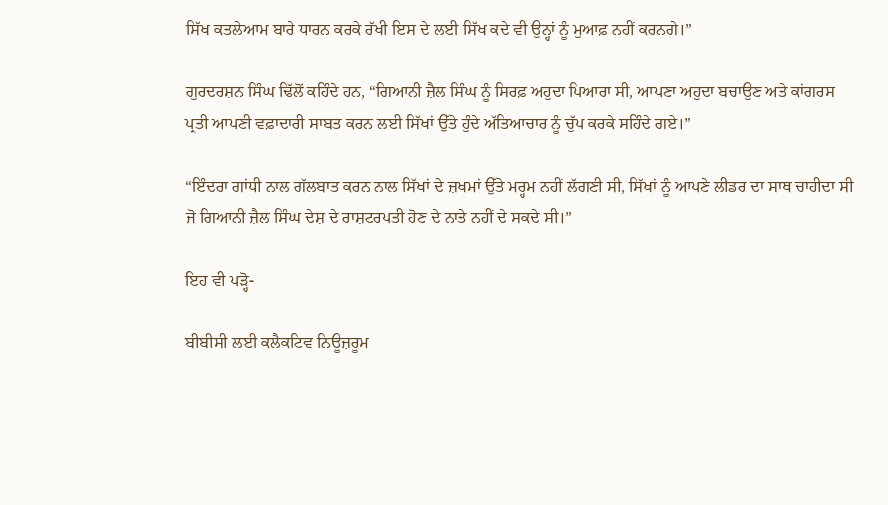ਸਿੱਖ ਕਤਲੇਆਮ ਬਾਰੇ ਧਾਰਨ ਕਰਕੇ ਰੱਖੀ ਇਸ ਦੇ ਲਈ ਸਿੱਖ ਕਦੇ ਵੀ ਉਨ੍ਹਾਂ ਨੂੰ ਮੁਆਫ਼ ਨਹੀਂ ਕਰਨਗੇ।”

ਗੁਰਦਰਸ਼ਨ ਸਿੰਘ ਢਿੱਲੋਂ ਕਹਿੰਦੇ ਹਨ, “ਗਿਆਨੀ ਜ਼ੈਲ ਸਿੰਘ ਨੂੰ ਸਿਰਫ਼ ਅਹੁਦਾ ਪਿਆਰਾ ਸੀ, ਆਪਣਾ ਅਹੁਦਾ ਬਚਾਉਣ ਅਤੇ ਕਾਂਗਰਸ ਪ੍ਰਤੀ ਆਪਣੀ ਵਫ਼ਾਦਾਰੀ ਸਾਬਤ ਕਰਨ ਲਈ ਸਿੱਖਾਂ ਉੱਤੇ ਹੁੰਦੇ ਅੱਤਿਆਚਾਰ ਨੂੰ ਚੁੱਪ ਕਰਕੇ ਸਹਿੰਦੇ ਗਏ।”

“ਇੰਦਰਾ ਗਾਂਧੀ ਨਾਲ ਗੱਲਬਾਤ ਕਰਨ ਨਾਲ ਸਿੱਖਾਂ ਦੇ ਜ਼ਖਮਾਂ ਉੱਤੇ ਮਰ੍ਹਮ ਨਹੀਂ ਲੱਗਣੀ ਸੀ, ਸਿੱਖਾਂ ਨੂੰ ਆਪਣੇ ਲੀਡਰ ਦਾ ਸਾਥ ਚਾਹੀਦਾ ਸੀ ਜੋ ਗਿਆਨੀ ਜ਼ੈਲ ਸਿੰਘ ਦੇਸ਼ ਦੇ ਰਾਸ਼ਟਰਪਤੀ ਹੋਣ ਦੇ ਨਾਤੇ ਨਹੀਂ ਦੇ ਸਕਦੇ ਸੀ।”

ਇਹ ਵੀ ਪੜ੍ਹੋ-

ਬੀਬੀਸੀ ਲਈ ਕਲੈਕਟਿਵ ਨਿਊਜ਼ਰੂਮ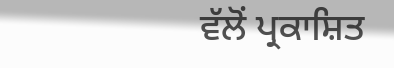ਵੱਲੋਂ ਪ੍ਰਕਾਸ਼ਿਤ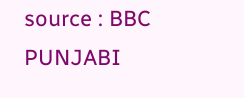source : BBC PUNJABI